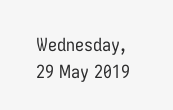Wednesday, 29 May 2019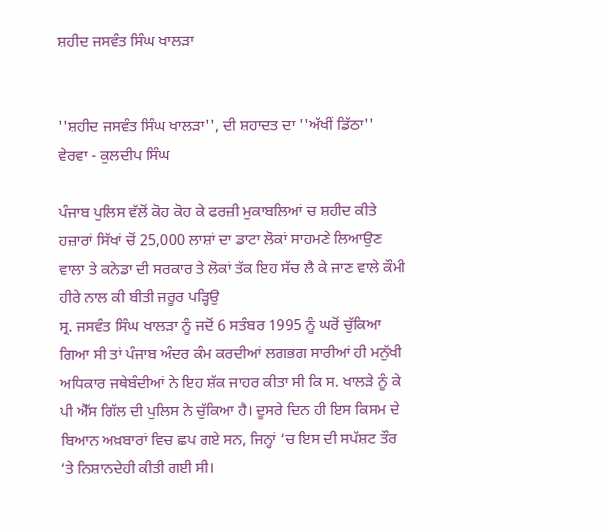ਸ਼ਹੀਦ ਜਸਵੰਤ ਸਿੰਘ ਖਾਲੜਾ


''ਸ਼ਹੀਦ ਜਸਵੰਤ ਸਿੰਘ ਖਾਲੜਾ'', ਦੀ ਸ਼ਹਾਦਤ ਦਾ ''ਅੱਖੀਂ ਡਿੱਠਾ'' ਵੇਰਵਾ - ਕੁਲਦੀਪ ਸਿੰਘ

ਪੰਜਾਬ ਪੁਲਿਸ ਵੱਲੋਂ ਕੋਹ ਕੋਹ ਕੇ ਫਰਜ਼ੀ ਮੁਕਾਬਲਿਆਂ ਚ ਸ਼ਹੀਦ ਕੀਤੇ ਹਜ਼ਾਰਾਂ ਸਿੱਖਾਂ ਚੋਂ 25,000 ਲਾਸ਼ਾਂ ਦਾ ਡਾਟਾ ਲੋਕਾਂ ਸਾਹਮਣੇ ਲਿਆਉਣ ਵਾਲਾ ਤੇ ਕਨੇਡਾ ਦੀ ਸਰਕਾਰ ਤੇ ਲੋਕਾਂ ਤੱਕ ਇਹ ਸੱਚ ਲੈ ਕੇ ਜਾਣ ਵਾਲੇ ਕੌਮੀ ਹੀਰੇ ਨਾਲ ਕੀ ਬੀਤੀ ਜਰੂਰ ਪੜ੍ਹਿਉ
ਸ੍ਰ. ਜਸਵੰਤ ਸਿੰਘ ਖਾਲੜਾ ਨੂੰ ਜਦੋਂ 6 ਸਤੰਬਰ 1995 ਨੂੰ ਘਰੋਂ ਚੁੱਕਿਆ ਗਿਆ ਸੀ ਤਾਂ ਪੰਜਾਬ ਅੰਦਰ ਕੰਮ ਕਰਦੀਆਂ ਲਗਭਗ ਸਾਰੀਆਂ ਹੀ ਮਨੁੱਖੀ ਅਧਿਕਾਰ ਜਥੇਬੰਦੀਆਂ ਨੇ ਇਹ ਸ਼ੱਕ ਜਾਹਰ ਕੀਤਾ ਸੀ ਕਿ ਸ. ਖਾਲੜੇ ਨੂੰ ਕੇ ਪੀ ਐੱਸ ਗਿੱਲ ਦੀ ਪੁਲਿਸ ਨੇ ਚੁੱਕਿਆ ਹੈ। ਦੂਸਰੇ ਦਿਨ ਹੀ ਇਸ ਕਿਸਮ ਦੇ ਬਿਆਨ ਅਖ਼ਬਾਰਾਂ ਵਿਚ ਛਪ ਗਏ ਸਨ, ਜਿਨ੍ਹਾਂ ‘ਚ ਇਸ ਦੀ ਸਪੱਸ਼ਟ ਤੌਰ ‘ਤੇ ਨਿਸ਼ਾਨਦੇਹੀ ਕੀਤੀ ਗਈ ਸੀ।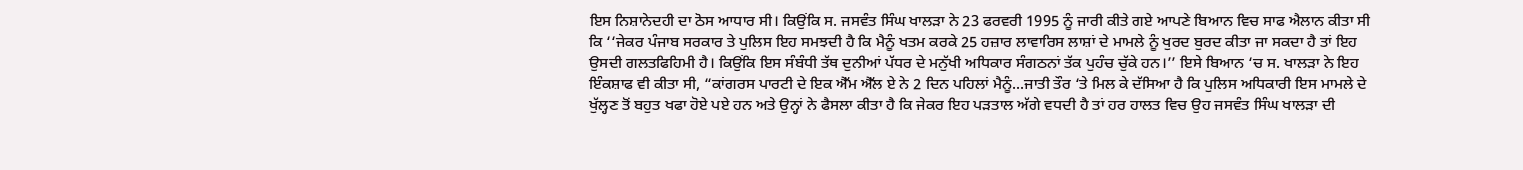ਇਸ ਨਿਸ਼ਾਨੇਦਹੀ ਦਾ ਠੋਸ ਆਧਾਰ ਸੀ। ਕਿਉਂਕਿ ਸ. ਜਸਵੰਤ ਸਿੰਘ ਖਾਲੜਾ ਨੇ 23 ਫਰਵਰੀ 1995 ਨੂੰ ਜਾਰੀ ਕੀਤੇ ਗਏ ਆਪਣੇ ਬਿਆਨ ਵਿਚ ਸਾਫ ਐਲਾਨ ਕੀਤਾ ਸੀ ਕਿ ‘‘ਜੇਕਰ ਪੰਜਾਬ ਸਰਕਾਰ ਤੇ ਪੁਲਿਸ ਇਹ ਸਮਝਦੀ ਹੈ ਕਿ ਮੈਨੂੰ ਖਤਮ ਕਰਕੇ 25 ਹਜ਼ਾਰ ਲਾਵਾਰਿਸ ਲਾਸ਼ਾਂ ਦੇ ਮਾਮਲੇ ਨੂੰ ਖੁਰਦ ਬੁਰਦ ਕੀਤਾ ਜਾ ਸਕਦਾ ਹੈ ਤਾਂ ਇਹ ਉਸਦੀ ਗਲਤਫਿਹਿਮੀ ਹੈ। ਕਿਉਂਕਿ ਇਸ ਸੰਬੰਧੀ ਤੱਥ ਦੁਨੀਆਂ ਪੱਧਰ ਦੇ ਮਨੁੱਖੀ ਅਧਿਕਾਰ ਸੰਗਠਨਾਂ ਤੱਕ ਪੁਹੰਚ ਚੁੱਕੇ ਹਨ।’’ ਇਸੇ ਬਿਆਨ ‘ਚ ਸ. ਖਾਲੜਾ ਨੇ ਇਹ ਇੰਕਸ਼ਾਫ ਵੀ ਕੀਤਾ ਸੀ, “ਕਾਂਗਰਸ ਪਾਰਟੀ ਦੇ ਇਕ ਐੱਮ ਐੱਲ ਏ ਨੇ 2 ਦਿਨ ਪਹਿਲਾਂ ਮੈਨੂੰ...ਜਾਤੀ ਤੌਰ ‘ਤੇ ਮਿਲ ਕੇ ਦੱਸਿਆ ਹੈ ਕਿ ਪੁਲਿਸ ਅਧਿਕਾਰੀ ਇਸ ਮਾਮਲੇ ਦੇ ਖੁੱਲ੍ਹਣ ਤੋਂ ਬਹੁਤ ਖਫਾ ਹੋਏ ਪਏ ਹਨ ਅਤੇ ਉਨ੍ਹਾਂ ਨੇ ਫੈਸਲਾ ਕੀਤਾ ਹੈ ਕਿ ਜੇਕਰ ਇਹ ਪੜਤਾਲ ਅੱਗੇ ਵਧਦੀ ਹੈ ਤਾਂ ਹਰ ਹਾਲਤ ਵਿਚ ਉਹ ਜਸਵੰਤ ਸਿੰਘ ਖਾਲੜਾ ਦੀ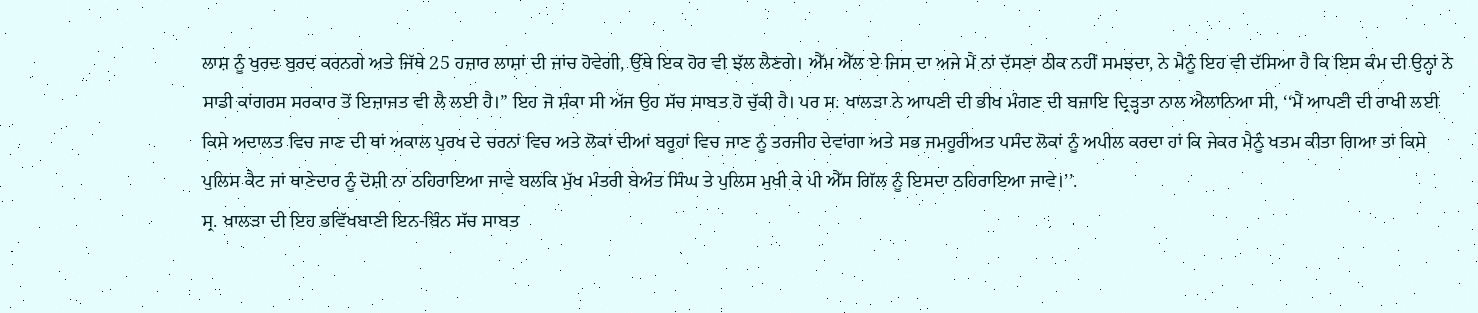ਲਾਸ਼ ਨੂੰ ਖੁਰਦ ਬੁਰਦ ਕਰਨਗੇ ਅਤੇ ਜਿੱਥੇ 25 ਹਜ਼ਾਰ ਲਾਸ਼ਾਂ ਦੀ ਜਾਂਚ ਹੋਵੇਗੀ, ਉੱਥੇ ਇਕ ਹੋਰ ਵੀ ਝੱਲ ਲੈਣਗੇ। ਐੱਮ ਐੱਲ ਏ ਜਿਸ ਦਾ ਅਜੇ ਮੈਂ ਨਾਂ ਦੱਸਣਾ ਠੀਕ ਨਹੀਂ ਸਮਝਦਾ, ਨੇ ਮੈਨੂੰ ਇਹ ਵੀ ਦੱਸਿਆ ਹੈ ਕਿ ਇਸ ਕੰਮ ਦੀ ਉਨ੍ਹਾਂ ਨੇ ਸਾਡੀ ਕਾਂਗਰਸ ਸਰਕਾਰ ਤੋਂ ਇਜ਼ਾਜਤ ਵੀ ਲੈ ਲਈ ਹੈ।” ਇਹ ਜੋ ਸ਼ੰਕਾ ਸੀ ਅੱਜ ਉਹ ਸੱਚ ਸਾਬਤ ਹੋ ਚੁੱਕੀ ਹੈ। ਪਰ ਸ. ਖਾਲੜਾ ਨੇ ਆਪਣੀ ਦੀ ਭੀਖ ਮੰਗਣ ਦੀ ਬਜਾਇ ਦ੍ਰਿੜ੍ਹਤਾ ਨਾਲ ਐਲਾਨਿਆ ਸੀ, ‘‘ਮੈਂ ਆਪਣੀ ਦੀ ਰਾਖੀ ਲਈ ਕਿਸੇ ਅਦਾਲਤ ਵਿਚ ਜਾਣ ਦੀ ਥਾਂ ਅਕਾਲ ਪੁਰਖ ਦੇ ਚਰਨਾਂ ਵਿਚ ਅਤੇ ਲੋਕਾਂ ਦੀਆਂ ਬਰੂਹਾਂ ਵਿਚ ਜਾਣ ਨੂੰ ਤਰਜੀਹ ਦੇਵਾਂਗਾ ਅਤੇ ਸਭ ਜਮਹੂਰੀਅਤ ਪਸੰਦ ਲੋਕਾਂ ਨੂੰ ਅਪੀਲ ਕਰਦਾ ਹਾਂ ਕਿ ਜੇਕਰ ਮੈਨੂੰ ਖਤਮ ਕੀਤਾ ਗਿਆ ਤਾਂ ਕਿਸੇ ਪੁਲਿਸ ਕੈਟ ਜਾਂ ਥਾਣੇਦਾਰ ਨੂੰ ਦੋਸ਼ੀ ਨਾ ਠਹਿਰਾਇਆ ਜਾਵੇ ਬਲਕਿ ਮੁੱਖ ਮੰਤਰੀ ਬੇਅੰਤ ਸਿੰਘ ਤੇ ਪੁਲਿਸ ਮੁਖੀ ਕੇ ਪੀ ਐੱਸ ਗਿੱਲ ਨੂੰ ਇਸਦਾ ਠਹਿਰਾਇਆ ਜਾਵੇ।’’.
ਸ੍ਰ. ਖਾਲੜਾ ਦੀ ਇਹ ਭਵਿੱਖਬਾਣੀ ਇਨ-ਬਿੰਨ ਸੱਚ ਸਾਬਤ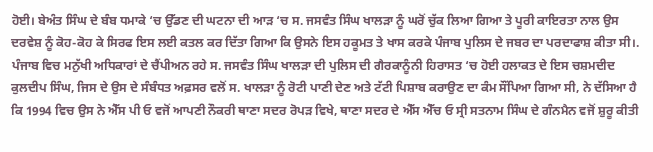ਹੋਈ। ਬੇਅੰਤ ਸਿੰਘ ਦੇ ਬੰਬ ਧਮਾਕੇ ‘ਚ ਉੱਡਣ ਦੀ ਘਟਨਾ ਦੀ ਆੜ ‘ਚ ਸ. ਜਸਵੰਤ ਸਿੰਘ ਖਾਲੜਾ ਨੂੰ ਘਰੋਂ ਚੁੱਕ ਲਿਆ ਗਿਆ ਤੇ ਪੂਰੀ ਕਾਇਰਤਾ ਨਾਲ ਉਸ ਦਰਵੇਸ਼ ਨੂੰ ਕੋਹ-ਕੋਹ ਕੇ ਸਿਰਫ ਇਸ ਲਈ ਕਤਲ ਕਰ ਦਿੱਤਾ ਗਿਆ ਕਿ ਉਸਨੇ ਇਸ ਹਕੂਮਤ ਤੇ ਖਾਸ ਕਰਕੇ ਪੰਜਾਬ ਪੁਲਿਸ ਦੇ ਜਬਰ ਦਾ ਪਰਦਾਫਾਸ਼ ਕੀਤਾ ਸੀ।.
ਪੰਜਾਬ ਵਿਚ ਮਨੁੱਖੀ ਅਧਿਕਾਰਾਂ ਦੇ ਚੈਂਪੀਅਨ ਰਹੇ ਸ. ਜਸਵੰਤ ਸਿੰਘ ਖਾਲੜਾ ਦੀ ਪੁਲਿਸ ਦੀ ਗੈਰਕਾਨੂੰਨੀ ਹਿਰਾਸਤ ‘ਚ ਹੋਈ ਹਲਾਕਤ ਦੇ ਇਸ ਚਸ਼ਮਦੀਦ ਕੁਲਦੀਪ ਸਿੰਘ, ਜਿਸ ਦੇ ਉਸ ਦੇ ਸੰਬੰਧਤ ਅਫ਼ਸਰ ਵਲੋਂ ਸ. ਖਾਲੜਾ ਨੂੰ ਰੋਟੀ ਪਾਣੀ ਦੇਣ ਅਤੇ ਟੱਟੀ ਪਿਸ਼ਾਬ ਕਰਾਉਣ ਦਾ ਕੰਮ ਸੌਂਪਿਆ ਗਿਆ ਸੀ, ਨੇ ਦੱਸਿਆ ਹੈ ਕਿ 1994 ਵਿਚ ਉਸ ਨੇ ਐੱਸ ਪੀ ਓ ਵਜੋਂ ਆਪਣੀ ਨੌਕਰੀ ਥਾਣਾ ਸਦਰ ਰੋਪੜ ਵਿਖੇ, ਥਾਣਾ ਸਦਰ ਦੇ ਐੱਸ ਐੱਚ ਓ ਸ੍ਰੀ ਸਤਨਾਮ ਸਿੰਘ ਦੇ ਗੰਨਮੈਨ ਵਜੋਂ ਸ਼ੁਰੂ ਕੀਤੀ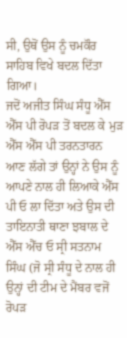ਸੀ, ਉਥੋਂ ਉਸ ਨੂੰ ਚਮਕੌਰ ਸਾਹਿਬ ਵਿਖੇ ਬਦਲ ਦਿੱਤਾ ਗਿਆ।
ਜਦੋਂ ਅਜੀਤ ਸਿੰਘ ਸੰਧੂ ਐੱਸ ਐੱਸ ਪੀ ਰੋਪੜ ਤੋਂ ਬਦਲ ਕੇ ਮੁੜ ਐੱਸ ਐੱਸ ਪੀ ਤਰਨਤਾਰਨ ਆਣ ਲੱਗੇ ਤਾਂ ਉਨ੍ਹਾਂ ਨੇ ਉਸ ਨੂੰ ਆਪਣੇ ਨਾਲ ਹੀ ਲਿਆਕੇ ਐੱਸ ਪੀ ਓ ਲਾ ਦਿੱਤਾ ਅਤੇ ਉਸ ਦੀ ਤਾਇਨਾਤੀ ਥਾਣਾ ਝਬਾਲ ਦੇ ਐੱਸ ਐੱਚ ਓ ਸ੍ਰੀ ਸਤਨਾਮ ਸਿੰਘ (ਜੋ ਸ੍ਰੀ ਸੰਧੂ ਦੇ ਨਾਲ ਹੀ ਉਨ੍ਹਾਂ ਦੀ ਟੀਮ ਦੇ ਮੈਂਬਰ ਵਜੋਂ ਰੋਪੜ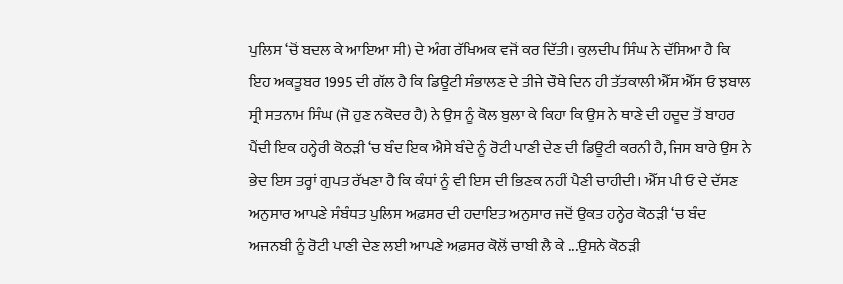ਪੁਲਿਸ ‘ਚੋਂ ਬਦਲ ਕੇ ਆਇਆ ਸੀ) ਦੇ ਅੰਗ ਰੱਖਿਅਕ ਵਜੋਂ ਕਰ ਦਿੱਤੀ। ਕੁਲਦੀਪ ਸਿੰਘ ਨੇ ਦੱਸਿਆ ਹੈ ਕਿ ਇਹ ਅਕਤੂਬਰ 1995 ਦੀ ਗੱਲ ਹੈ ਕਿ ਡਿਊਟੀ ਸੰਭਾਲਣ ਦੇ ਤੀਜੇ ਚੌਥੇ ਦਿਨ ਹੀ ਤੱਤਕਾਲੀ ਐੱਸ ਐੱਸ ਓ ਝਬਾਲ ਸ੍ਰੀ ਸਤਨਾਮ ਸਿੰਘ (ਜੋ ਹੁਣ ਨਕੋਦਰ ਹੈ) ਨੇ ਉਸ ਨੂੰ ਕੋਲ ਬੁਲਾ ਕੇ ਕਿਹਾ ਕਿ ਉਸ ਨੇ ਥਾਣੇ ਦੀ ਹਦੂਦ ਤੋਂ ਬਾਹਰ ਪੈਂਦੀ ਇਕ ਹਨ੍ਹੇਰੀ ਕੋਠੜੀ ‘ਚ ਬੰਦ ਇਕ ਐਸੇ ਬੰਦੇ ਨੂੰ ਰੋਟੀ ਪਾਣੀ ਦੇਣ ਦੀ ਡਿਊਟੀ ਕਰਨੀ ਹੈ, ਜਿਸ ਬਾਰੇ ਉਸ ਨੇ ਭੇਦ ਇਸ ਤਰ੍ਹਾਂ ਗੁਪਤ ਰੱਖਣਾ ਹੈ ਕਿ ਕੰਧਾਂ ਨੂੰ ਵੀ ਇਸ ਦੀ ਭਿਣਕ ਨਹੀਂ ਪੈਣੀ ਚਾਹੀਦੀ। ਐੱਸ ਪੀ ਓ ਦੇ ਦੱਸਣ ਅਨੁਸਾਰ ਆਪਣੇ ਸੰਬੰਧਤ ਪੁਲਿਸ ਅਫ਼ਸਰ ਦੀ ਹਦਾਇਤ ਅਨੁਸਾਰ ਜਦੋਂ ਉਕਤ ਹਨ੍ਹੇਰ ਕੋਠੜੀ ‘ਚ ਬੰਦ ਅਜਨਬੀ ਨੂੰ ਰੋਟੀ ਪਾਣੀ ਦੇਣ ਲਈ ਆਪਣੇ ਅਫ਼ਸਰ ਕੋਲੋਂ ਚਾਬੀ ਲੈ ਕੇ ...ਉਸਨੇ ਕੋਠੜੀ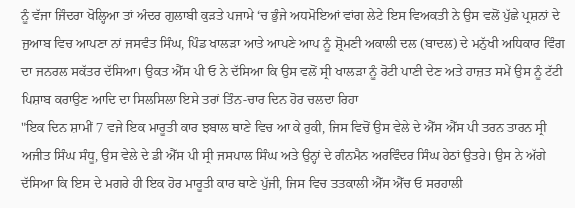ਨੂੰ ਵੱਜਾ ਜਿੰਦਰਾ ਖੋਲ੍ਹਿਆ ਤਾਂ ਅੰਦਰ ਗੁਲਾਬੀ ਕੁੜਤੇ ਪਜਾਮੇ ‘ਚ ਭੁੰਜੇ ਅਧਮੋਇਆਂ ਵਾਂਗ ਲੇਟੇ ਇਸ ਵਿਅਕਤੀ ਨੇ ਉਸ ਵਲੋਂ ਪੁੱਛੇ ਪ੍ਰਸ਼ਨਾਂ ਦੇ ਜੁਆਬ ਵਿਚ ਆਪਣਾ ਨਾਂ ਜਸਵੰਤ ਸਿੰਘ, ਪਿੰਡ ਖਾਲੜਾ ਆਤੇ ਆਪਣੇ ਆਪ ਨੂੰ ਸ਼੍ਰੋਮਣੀ ਅਕਾਲੀ ਦਲ (ਬਾਦਲ) ਦੇ ਮਨੁੱਖੀ ਅਧਿਕਾਰ ਵਿੰਗ ਦਾ ਜਨਰਲ ਸਕੱਤਰ ਦੱਸਿਆ। ਉਕਤ ਐੱਸ ਪੀ ਓ ਨੇ ਦੱਸਿਆ ਕਿ ਉਸ ਵਲੋਂ ਸ੍ਰੀ ਖਾਲੜਾ ਨੂੰ ਰੋਟੀ ਪਾਣੀ ਦੇਣ ਅਤੇ ਹਾਜ਼ਤ ਸਮੇਂ ਉਸ ਨੂੰ ਟੱਟੀ ਪਿਸ਼ਾਬ ਕਰਾਉਣ ਆਦਿ ਦਾ ਸਿਲਸਿਲਾ ਇਸੇ ਤਰਾਂ ਤਿੰਨ-ਚਾਰ ਦਿਨ ਹੋਰ ਚਲਦਾ ਰਿਹਾ
"ਇਕ ਦਿਨ ਸ਼ਾਮੀਂ 7 ਵਜੇ ਇਕ ਮਾਰੂਤੀ ਕਾਰ ਝਬਾਲ ਥਾਣੇ ਵਿਚ ਆ ਕੇ ਰੁਕੀ, ਜਿਸ ਵਿਚੋਂ ਉਸ ਵੇਲੇ ਦੇ ਐੱਸ ਐੱਸ ਪੀ ਤਰਨ ਤਾਰਨ ਸ੍ਰੀ ਅਜੀਤ ਸਿੰਘ ਸੰਧੂ, ਉਸ ਵੇਲੇ ਦੇ ਡੀ ਐੱਸ ਪੀ ਸ੍ਰੀ ਜਸਪਾਲ ਸਿੰਘ ਅਤੇ ਉਨ੍ਹਾਂ ਦੇ ਗੰਨਮੈਨ ਅਰਵਿੰਦਰ ਸਿੰਘ ਹੇਠਾਂ ਉਤਰੇ। ਉਸ ਨੇ ਅੱਗੇ ਦੱਸਿਆ ਕਿ ਇਸ ਦੇ ਮਗਰੇ ਹੀ ਇਕ ਹੋਰ ਮਾਰੂਤੀ ਕਾਰ ਥਾਣੇ ਪੁੱਜੀ, ਜਿਸ ਵਿਚ ਤਤਕਾਲੀ ਐੱਸ ਐੱਚ ਓ ਸਰਹਾਲੀ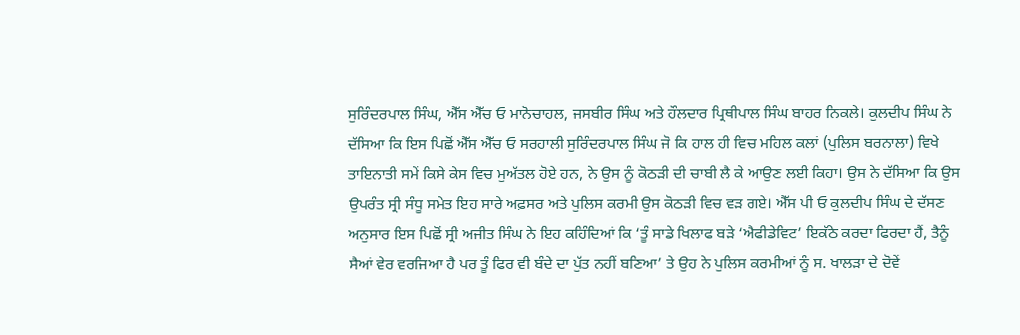ਸੁਰਿੰਦਰਪਾਲ ਸਿੰਘ, ਐੱਸ ਐੱਚ ਓ ਮਾਨੋਚਾਹਲ, ਜਸਬੀਰ ਸਿੰਘ ਅਤੇ ਹੌਲਦਾਰ ਪ੍ਰਿਥੀਪਾਲ ਸਿੰਘ ਬਾਹਰ ਨਿਕਲੇ। ਕੁਲਦੀਪ ਸਿੰਘ ਨੇ ਦੱਸਿਆ ਕਿ ਇਸ ਪਿਛੋਂ ਐੱਸ ਐੱਚ ਓ ਸਰਹਾਲੀ ਸੁਰਿੰਦਰਪਾਲ ਸਿੰਘ ਜੋ ਕਿ ਹਾਲ ਹੀ ਵਿਚ ਮਹਿਲ ਕਲਾਂ (ਪੁਲਿਸ ਬਰਨਾਲਾ) ਵਿਖੇ ਤਾਇਨਾਤੀ ਸਮੇਂ ਕਿਸੇ ਕੇਸ ਵਿਚ ਮੁਅੱਤਲ ਹੋਏ ਹਨ, ਨੇ ਉਸ ਨੂੰ ਕੋਠੜੀ ਦੀ ਚਾਬੀ ਲੈ ਕੇ ਆਉਣ ਲਈ ਕਿਹਾ। ਉਸ ਨੇ ਦੱਸਿਆ ਕਿ ਉਸ ਉਪਰੰਤ ਸ੍ਰੀ ਸੰਧੂ ਸਮੇਤ ਇਹ ਸਾਰੇ ਅਫ਼ਸਰ ਅਤੇ ਪੁਲਿਸ ਕਰਮੀ ਉਸ ਕੋਠੜੀ ਵਿਚ ਵੜ ਗਏ। ਐੱਸ ਪੀ ਓ ਕੁਲਦੀਪ ਸਿੰਘ ਦੇ ਦੱਸਣ ਅਨੁਸਾਰ ਇਸ ਪਿਛੋਂ ਸ੍ਰੀ ਅਜੀਤ ਸਿੰਘ ਨੇ ਇਹ ਕਹਿੰਦਿਆਂ ਕਿ ‘ਤੂੰ ਸਾਡੇ ਖਿਲਾਫ ਬੜੇ ‘ਐਫੀਡੇਵਿਟ’ ਇਕੱਠੇ ਕਰਦਾ ਫਿਰਦਾ ਹੈਂ, ਤੈਨੂੰ ਸੈਆਂ ਵੇਰ ਵਰਜਿਆ ਹੈ ਪਰ ਤੂੰ ਫਿਰ ਵੀ ਬੰਦੇ ਦਾ ਪੁੱਤ ਨਹੀਂ ਬਣਿਆ’ ਤੇ ਉਹ ਨੇ ਪੁਲਿਸ ਕਰਮੀਆਂ ਨੂੰ ਸ. ਖਾਲੜਾ ਦੇ ਦੋਵੇਂ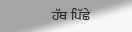ਹੱਥ ਪਿੱਛੇ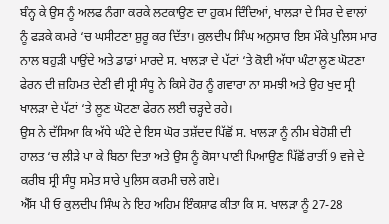ਬੰਨ੍ਹ ਕੇ ਉਸ ਨੂੰ ਅਲਫ ਨੰਗਾ ਕਰਕੇ ਲਟਕਾਉਣ ਦਾ ਹੁਕਮ ਦਿੰਦਿਆਂ, ਖਾਲੜਾ ਦੇ ਸਿਰ ਦੇ ਵਾਲਾਂ ਨੂੰ ਫੜਕੇ ਕਮਰੇ ‘ਚ ਘਸੀਟਣਾ ਸ਼ੁਰੂ ਕਰ ਦਿੱਤਾ। ਕੁਲਦੀਪ ਸਿੰਘ ਅਨੁਸਾਰ ਇਸ ਮੌਕੇ ਪੁਲਿਸ ਮਾਰ ਨਾਲ ਬਹੁੜੀ ਪਾਉਂਦੇ ਅਤੇ ਡਾਡਾਂ ਮਾਰਦੇ ਸ. ਖਾਲੜਾ ਦੇ ਪੱਟਾਂ ‘ਤੇ ਕੋਈ ਅੱਧਾ ਘੰਟਾ ਲੂਣ ਘੋਟਣਾ ਫੇਰਨ ਦੀ ਜ਼ਹਿਮਤ ਦੇਣੀ ਵੀ ਸ੍ਰੀ ਸੰਧੂ ਨੇ ਕਿਸੇ ਹੋਰ ਨੂੰ ਗਵਾਰਾ ਨਾ ਸਮਝੀ ਅਤੇ ਉਹ ਖੁਦ ਸ੍ਰੀ ਖਾਲੜਾ ਦੇ ਪੱਟਾਂ ‘ਤੇ ਲੂਣ ਘੋਟਣਾ ਫੇਰਨ ਲਈ ਚੜ੍ਹਦੇ ਰਹੇ।
ਉਸ ਨੇ ਦੱਸਿਆ ਕਿ ਅੱਧੇ ਘੰਟੇ ਦੇ ਇਸ ਘੋਰ ਤਸ਼ੱਦਦ ਪਿੱਛੋਂ ਸ. ਖਾਲੜਾ ਨੂੰ ਨੀਮ ਬੇਹੋਸ਼ੀ ਦੀ ਹਾਲਤ ‘ਚ ਲੀੜੇ ਪਾ ਕੇ ਬਿਠਾ ਦਿਤਾ ਅਤੇ ਉਸ ਨੂੰ ਕੋਸਾ ਪਾਣੀ ਪਿਆਉਣ ਪਿੱਛੋਂ ਰਾਤੀਂ 9 ਵਜੇ ਦੇ ਕਰੀਬ ਸ੍ਰੀ ਸੰਧੂ ਸਮੇਤ ਸਾਰੇ ਪੁਲਿਸ ਕਰਮੀ ਚਲੇ ਗਏ।
ਐੱਸ ਪੀ ਓ ਕੁਲਦੀਪ ਸਿੰਘ ਨੇ ਇਹ ਅਹਿਮ ਇੰਕਸ਼ਾਫ ਕੀਤਾ ਕਿ ਸ. ਖਾਲੜਾ ਨੂੰ 27-28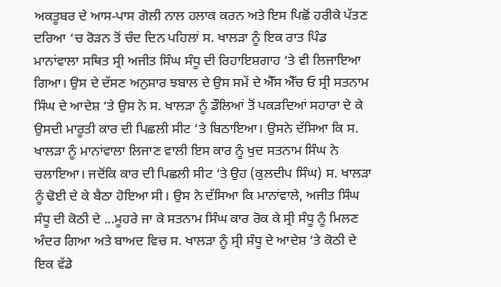ਅਕਤੂਬਰ ਦੇ ਆਸ-ਪਾਸ ਗੋਲੀ ਨਾਲ ਹਲਾਕ ਕਰਨ ਅਤੇ ਇਸ ਪਿਛੋਂ ਹਰੀਕੇ ਪੱਤਣ ਦਰਿਆ ‘ਚ ਰੋੜਨ ਤੋਂ ਚੰਦ ਦਿਨ ਪਹਿਲਾਂ ਸ. ਖਾਲੜਾ ਨੂੰ ਇਕ ਰਾਤ ਪਿੰਡ ਮਾਨਾਂਵਾਲਾ ਸਥਿਤ ਸ੍ਰੀ ਅਜੀਤ ਸਿੰਘ ਸੰਧੂ ਦੀ ਰਿਹਾਇਸ਼ਗਾਹ ‘ਤੇ ਵੀ ਲਿਜਾਇਆ ਗਿਆ। ਉਸ ਦੇ ਦੱਸਣ ਅਨੁਸਾਰ ਝਬਾਲ ਦੇ ਉਸ ਸਮੇਂ ਦੇ ਐੱਸ ਐੱਚ ਓ ਸ੍ਰੀ ਸਤਨਾਮ ਸਿੰਘ ਦੇ ਆਦੇਸ਼ ‘ਤੇ ਉਸ ਨੇ ਸ. ਖਾਲੜਾ ਨੂੰ ਡੌਲਿਆਂ ਤੋਂ ਪਕੜਦਿਆਂ ਸਹਾਰਾ ਦੇ ਕੇ ਉਸਦੀ ਮਾਰੂਤੀ ਕਾਰ ਦੀ ਪਿਛਲੀ ਸੀਟ ‘ਤੇ ਬਿਠਾਇਆ। ਉਸਨੇ ਦੱਸਿਆ ਕਿ ਸ. ਖਾਲੜਾ ਨੂੰ ਮਾਨਾਂਵਾਲਾ ਲਿਜਾਣ ਵਾਲੀ ਇਸ ਕਾਰ ਨੂੰ ਖੁਦ ਸਤਨਾਮ ਸਿੰਘ ਨੇ ਚਲਾਇਆ। ਜਦੋਂਕਿ ਕਾਰ ਦੀ ਪਿਛਲੀ ਸੀਟ ‘ਤੇ ਉਹ (ਕੁਲਦੀਪ ਸਿੰਘ) ਸ. ਖਾਲੜਾ ਨੂੰ ਢੋਈ ਦੇ ਕੇ ਬੈਠਾ ਹੋਇਆ ਸੀ। ਉਸ ਨੇ ਦੱਸਿਆ ਕਿ ਮਾਨਾਂਵਾਲੇ, ਅਜੀਤ ਸਿੰਘ ਸੰਧੂ ਦੀ ਕੋਠੀ ਦੇ ...ਮੂਹਰੇ ਜਾ ਕੇ ਸਤਨਾਮ ਸਿੰਘ ਕਾਰ ਰੋਕ ਕੇ ਸ੍ਰੀ ਸੰਧੂ ਨੂੰ ਮਿਲਣ ਅੰਦਰ ਗਿਆ ਅਤੇ ਬਾਅਦ ਵਿਚ ਸ. ਖਾਲੜਾ ਨੂੰ ਸ੍ਰੀ ਸੰਧੂ ਦੇ ਆਦੇਸ਼ ‘ਤੇ ਕੋਠੀ ਦੇ ਇਕ ਵੱਡੇ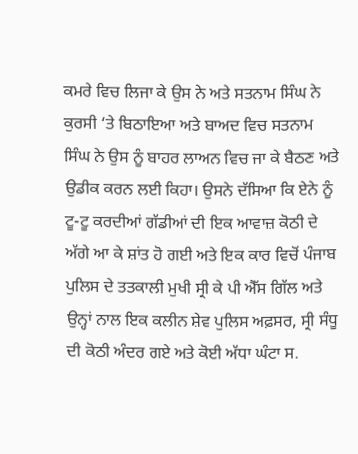ਕਮਰੇ ਵਿਚ ਲਿਜਾ ਕੇ ਉਸ ਨੇ ਅਤੇ ਸਤਨਾਮ ਸਿੰਘ ਨੇ ਕੁਰਸੀ ‘ਤੇ ਬਿਠਾਇਆ ਅਤੇ ਬਾਅਦ ਵਿਚ ਸਤਨਾਮ ਸਿੰਘ ਨੇ ਉਸ ਨੂੰ ਬਾਹਰ ਲਾਅਨ ਵਿਚ ਜਾ ਕੇ ਬੈਠਣ ਅਤੇ ਉਡੀਕ ਕਰਨ ਲਈ ਕਿਹਾ। ਉਸਨੇ ਦੱਸਿਆ ਕਿ ਏਨੇ ਨੂੰ ਟੂ-ਟੂ ਕਰਦੀਆਂ ਗੱਡੀਆਂ ਦੀ ਇਕ ਆਵਾਜ਼ ਕੋਠੀ ਦੇ ਅੱਗੇ ਆ ਕੇ ਸ਼ਾਂਤ ਹੋ ਗਈ ਅਤੇ ਇਕ ਕਾਰ ਵਿਚੋਂ ਪੰਜਾਬ ਪੁਲਿਸ ਦੇ ਤਤਕਾਲੀ ਮੁਖੀ ਸ੍ਰੀ ਕੇ ਪੀ ਐੱਸ ਗਿੱਲ ਅਤੇ ਉਨ੍ਹਾਂ ਨਾਲ ਇਕ ਕਲੀਨ ਸ਼ੇਵ ਪੁਲਿਸ ਅਫ਼ਸਰ, ਸ੍ਰੀ ਸੰਧੂ ਦੀ ਕੋਠੀ ਅੰਦਰ ਗਏ ਅਤੇ ਕੋਈ ਅੱਧਾ ਘੰਟਾ ਸ.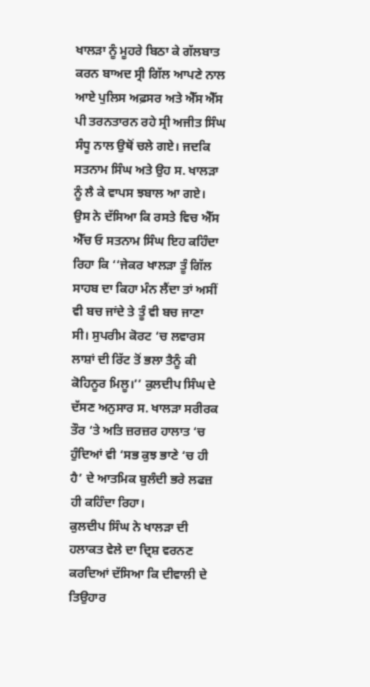ਖਾਲੜਾ ਨੂੰ ਮੂਹਰੇ ਬਿਠਾ ਕੇ ਗੱਲਬਾਤ ਕਰਨ ਬਾਅਦ ਸ੍ਰੀ ਗਿੱਲ ਆਪਣੇ ਨਾਲ ਆਏ ਪੁਲਿਸ ਅਫ਼ਸਰ ਅਤੇ ਐੱਸ ਐੱਸ ਪੀ ਤਰਨਤਾਰਨ ਰਹੇ ਸ੍ਰੀ ਅਜੀਤ ਸਿੰਘ ਸੰਧੂ ਨਾਲ ਉਥੋਂ ਚਲੇ ਗਏ। ਜਦਕਿ ਸਤਨਾਮ ਸਿੰਘ ਅਤੇ ਉਹ ਸ. ਖਾਲੜਾ ਨੂੰ ਲੈ ਕੇ ਵਾਪਸ ਝਬਾਲ ਆ ਗਏ। ਉਸ ਨੇ ਦੱਸਿਆ ਕਿ ਰਸਤੇ ਵਿਚ ਐੱਸ ਐੱਚ ਓ ਸਤਨਾਮ ਸਿੰਘ ਇਹ ਕਹਿੰਦਾ ਰਿਹਾ ਕਿ ‘‘ਜੇਕਰ ਖਾਲੜਾ ਤੂੰ ਗਿੱਲ ਸਾਹਬ ਦਾ ਕਿਹਾ ਮੰਨ ਲੈਂਦਾ ਤਾਂ ਅਸੀਂ ਵੀ ਬਚ ਜਾਂਦੇ ਤੇ ਤੂੰ ਵੀ ਬਚ ਜਾਣਾ ਸੀ। ਸੁਪਰੀਮ ਕੋਰਟ ‘ਚ ਲਵਾਰਸ ਲਾਸ਼ਾਂ ਦੀ ਰਿੱਟ ਤੋਂ ਭਲਾ ਤੈਨੂੰ ਕੀ ਕੋਹਿਨੂਰ ਮਿਲੂ।’’ ਕੁਲਦੀਪ ਸਿੰਘ ਦੇ ਦੱਸਣ ਅਨੁਸਾਰ ਸ. ਖਾਲੜਾ ਸਰੀਰਕ ਤੌਰ ‘ਤੇ ਅਤਿ ਜ਼ਰਜ਼ਰ ਹਾਲਾਤ ‘ਚ ਹੁੰਦਿਆਂ ਵੀ ‘ਸਭ ਕੁਝ ਭਾਣੇ ‘ਚ ਹੀ ਹੈ’ ਦੇ ਆਤਮਿਕ ਬੁਲੰਦੀ ਭਰੇ ਲਫਜ਼ ਹੀ ਕਹਿੰਦਾ ਰਿਹਾ।
ਕੁਲਦੀਪ ਸਿੰਘ ਨੇ ਖਾਲੜਾ ਦੀ ਹਲਾਕਤ ਵੇਲੇ ਦਾ ਦ੍ਰਿਸ਼ ਵਰਨਣ ਕਰਦਿਆਂ ਦੱਸਿਆ ਕਿ ਦੀਵਾਲੀ ਦੇ ਤਿਉਹਾਰ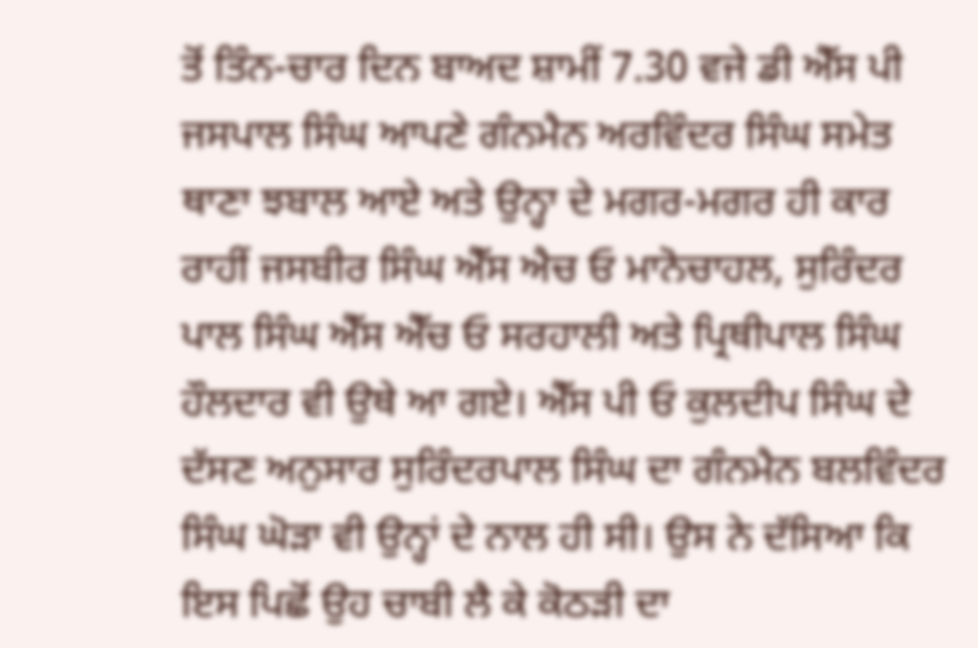ਤੋਂ ਤਿੰਨ-ਚਾਰ ਦਿਨ ਬਾਅਦ ਸ਼ਾਮੀਂ 7.30 ਵਜੇ ਡੀ ਐੱਸ ਪੀ ਜਸਪਾਲ ਸਿੰਘ ਆਪਣੇ ਗੰਨਮੈਨ ਅਰਵਿੰਦਰ ਸਿੰਘ ਸਮੇਤ ਥਾਣਾ ਝਬਾਲ ਆਏ ਅਤੇ ਉਨ੍ਹਾ ਦੇ ਮਗਰ-ਮਗਰ ਹੀ ਕਾਰ ਰਾਹੀਂ ਜਸਬੀਰ ਸਿੰਘ ਐੱਸ ਐਚ ਓ ਮਾਨੋਚਾਹਲ, ਸੁਰਿੰਦਰ ਪਾਲ ਸਿੰਘ ਐੱਸ ਐੱਚ ਓ ਸਰਹਾਲੀ ਅਤੇ ਪ੍ਰਿਥੀਪਾਲ ਸਿੰਘ ਹੌਲਦਾਰ ਵੀ ਉਥੇ ਆ ਗਏ। ਐੱਸ ਪੀ ਓ ਕੁਲਦੀਪ ਸਿੰਘ ਦੇ ਦੱਸਣ ਅਨੁਸਾਰ ਸੁਰਿੰਦਰਪਾਲ ਸਿੰਘ ਦਾ ਗੰਨਮੈਨ ਬਲਵਿੰਦਰ ਸਿੰਘ ਘੋੜਾ ਵੀ ਉਨ੍ਹਾਂ ਦੇ ਨਾਲ ਹੀ ਸੀ। ਉਸ ਨੇ ਦੱਸਿਆ ਕਿ ਇਸ ਪਿਛੋਂ ਉਹ ਚਾਬੀ ਲੈ ਕੇ ਕੋਠੜੀ ਦਾ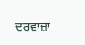ਦਰਵਾਜ਼ਾ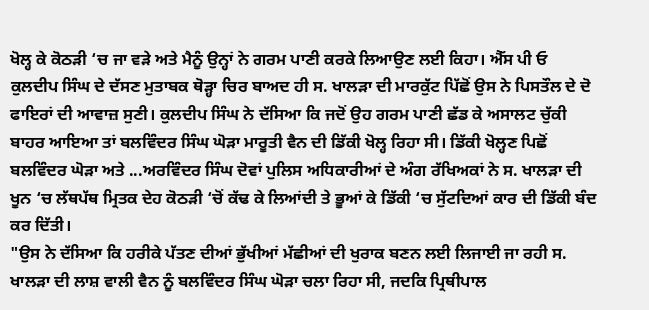ਖੋਲ੍ਹ ਕੇ ਕੋਠੜੀ ‘ਚ ਜਾ ਵੜੇ ਅਤੇ ਮੈਨੂੰ ਉਨ੍ਹਾਂ ਨੇ ਗਰਮ ਪਾਣੀ ਕਰਕੇ ਲਿਆਉਣ ਲਈ ਕਿਹਾ। ਐੱਸ ਪੀ ਓ ਕੁਲਦੀਪ ਸਿੰਘ ਦੇ ਦੱਸਣ ਮੁਤਾਬਕ ਥੋੜ੍ਹਾ ਚਿਰ ਬਾਅਦ ਹੀ ਸ. ਖਾਲੜਾ ਦੀ ਮਾਰਕੁੱਟ ਪਿੱਛੋਂ ਉਸ ਨੇ ਪਿਸਤੌਲ ਦੇ ਦੋ ਫਾਇਰਾਂ ਦੀ ਆਵਾਜ਼ ਸੁਣੀ। ਕੁਲਦੀਪ ਸਿੰਘ ਨੇ ਦੱਸਿਆ ਕਿ ਜਦੋਂ ਉਹ ਗਰਮ ਪਾਣੀ ਛੱਡ ਕੇ ਅਸਾਲਟ ਚੁੱਕੀ ਬਾਹਰ ਆਇਆ ਤਾਂ ਬਲਵਿੰਦਰ ਸਿੰਘ ਘੋੜਾ ਮਾਰੂਤੀ ਵੈਨ ਦੀ ਡਿੱਕੀ ਖੋਲ੍ਹ ਰਿਹਾ ਸੀ। ਡਿੱਕੀ ਖੋਲ੍ਹਣ ਪਿਛੋਂ ਬਲਵਿੰਦਰ ਘੋੜਾ ਅਤੇ ...ਅਰਵਿੰਦਰ ਸਿੰਘ ਦੋਵਾਂ ਪੁਲਿਸ ਅਧਿਕਾਰੀਆਂ ਦੇ ਅੰਗ ਰੱਖਿਅਕਾਂ ਨੇ ਸ. ਖਾਲੜਾ ਦੀ ਖੂਨ ‘ਚ ਲੱਥਪੱਥ ਮ੍ਰਿਤਕ ਦੇਹ ਕੋਠੜੀ ‘ਚੋਂ ਕੱਢ ਕੇ ਲਿਆਂਦੀ ਤੇ ਭੂਆਂ ਕੇ ਡਿੱਕੀ ‘ਚ ਸੁੱਟਦਿਆਂ ਕਾਰ ਦੀ ਡਿੱਕੀ ਬੰਦ ਕਰ ਦਿੱਤੀ।
"ਉਸ ਨੇ ਦੱਸਿਆ ਕਿ ਹਰੀਕੇ ਪੱਤਣ ਦੀਆਂ ਭੁੱਖੀਆਂ ਮੱਛੀਆਂ ਦੀ ਖੁਰਾਕ ਬਣਨ ਲਈ ਲਿਜਾਈ ਜਾ ਰਹੀ ਸ. ਖਾਲੜਾ ਦੀ ਲਾਸ਼ ਵਾਲੀ ਵੈਨ ਨੂੰ ਬਲਵਿੰਦਰ ਸਿੰਘ ਘੋੜਾ ਚਲਾ ਰਿਹਾ ਸੀ, ਜਦਕਿ ਪ੍ਰਿਥੀਪਾਲ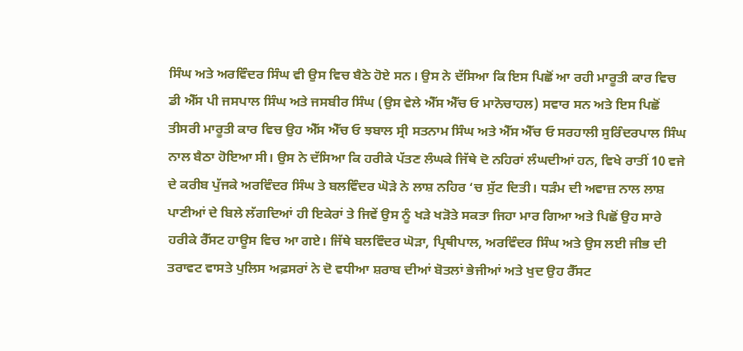ਸਿੰਘ ਅਤੇ ਅਰਵਿੰਦਰ ਸਿੰਘ ਵੀ ਉਸ ਵਿਚ ਬੈਠੇ ਹੋਏ ਸਨ। ਉਸ ਨੇ ਦੱਸਿਆ ਕਿ ਇਸ ਪਿਛੋਂ ਆ ਰਹੀ ਮਾਰੂਤੀ ਕਾਰ ਵਿਚ ਡੀ ਐੱਸ ਪੀ ਜਸਪਾਲ ਸਿੰਘ ਅਤੇ ਜਸਬੀਰ ਸਿੰਘ (ਉਸ ਵੇਲੇ ਐੱਸ ਐੱਚ ਓ ਮਾਨੋਚਾਹਲ) ਸਵਾਰ ਸਨ ਅਤੇ ਇਸ ਪਿਛੋਂ ਤੀਸਰੀ ਮਾਰੂਤੀ ਕਾਰ ਵਿਚ ਉਹ ਐੱਸ ਐੱਚ ਓ ਝਬਾਲ ਸ੍ਰੀ ਸਤਨਾਮ ਸਿੰਘ ਅਤੇ ਐੱਸ ਐੱਚ ਓ ਸਰਹਾਲੀ ਸੁਰਿੰਦਰਪਾਲ ਸਿੰਘ ਨਾਲ ਬੈਠਾ ਹੋਇਆ ਸੀ। ਉਸ ਨੇ ਦੱਸਿਆ ਕਿ ਹਰੀਕੇ ਪੱਤਣ ਲੰਘਕੇ ਜਿੱਥੇ ਦੋ ਨਹਿਰਾਂ ਲੰਘਦੀਆਂ ਹਨ, ਵਿਖੇ ਰਾਤੀਂ 10 ਵਜੇ ਦੇ ਕਰੀਬ ਪੁੱਜਕੇ ਅਰਵਿੰਦਰ ਸਿੰਘ ਤੇ ਬਲਵਿੰਦਰ ਘੋੜੇ ਨੇ ਲਾਸ਼ ਨਹਿਰ ‘ਚ ਸੁੱਟ ਦਿਤੀ। ਧੜੰਮ ਦੀ ਅਵਾਜ਼ ਨਾਲ ਲਾਸ਼ ਪਾਣੀਆਂ ਦੇ ਬਿਲੇ ਲੱਗਦਿਆਂ ਹੀ ਇਕੇਰਾਂ ਤੇ ਜਿਵੇਂ ਉਸ ਨੂੰ ਖੜੇ ਖੜੋਤੇ ਸਕਤਾ ਜਿਹਾ ਮਾਰ ਗਿਆ ਅਤੇ ਪਿਛੋਂ ਉਹ ਸਾਰੇ ਹਰੀਕੇ ਰੈੱਸਟ ਹਾਊਸ ਵਿਚ ਆ ਗਏ। ਜਿੱਥੇ ਬਲਵਿੰਦਰ ਘੋੜਾ, ਪ੍ਰਿਥੀਪਾਲ, ਅਰਵਿੰਦਰ ਸਿੰਘ ਅਤੇ ਉਸ ਲਈ ਜੀਭ ਦੀ ਤਰਾਵਟ ਵਾਸਤੇ ਪੁਲਿਸ ਅਫ਼ਸਰਾਂ ਨੇ ਦੋ ਵਧੀਆ ਸ਼ਰਾਬ ਦੀਆਂ ਬੋਤਲਾਂ ਭੇਜੀਆਂ ਅਤੇ ਖੁਦ ਉਹ ਰੈੱਸਟ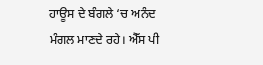ਹਾਊਸ ਦੇ ਬੰਗਲੇ ‘ਚ ਅਨੰਦ ਮੰਗਲ ਮਾਣਦੇ ਰਹੇ। ਐੱਸ ਪੀ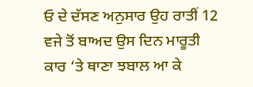ਓ ਦੇ ਦੱਸਣ ਅਨੁਸਾਰ ਉਹ ਰਾਤੀਂ 12 ਵਜੇ ਤੋਂ ਬਾਅਦ ਉਸ ਦਿਨ ਮਾਰੂਤੀ ਕਾਰ ‘ਤੇ ਥਾਣਾ ਝਬਾਲ ਆ ਕੇ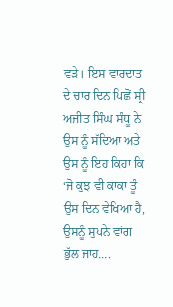ਵੜੇ। ਇਸ ਵਾਰਦਾਤ ਦੇ ਚਾਰ ਦਿਨ ਪਿਛੋਂ ਸ੍ਰੀ ਅਜੀਤ ਸਿੰਘ ਸੰਧੂ ਨੇ ਉਸ ਨੂੰ ਸੱਦਿਆ ਅਤੇ ਉਸ ਨੂੰ ਇਹ ਕਿਹਾ ਕਿ ‘ਜੋ ਕੁਝ ਵੀ ਕਾਕਾ ਤੂੰ ਉਸ ਦਿਨ ਵੇਖਿਆ ਹੈ, ਉਸਨੂੰ ਸੁਪਨੇ ਵਾਂਗ ਭੁੱਲ ਜਾਹ….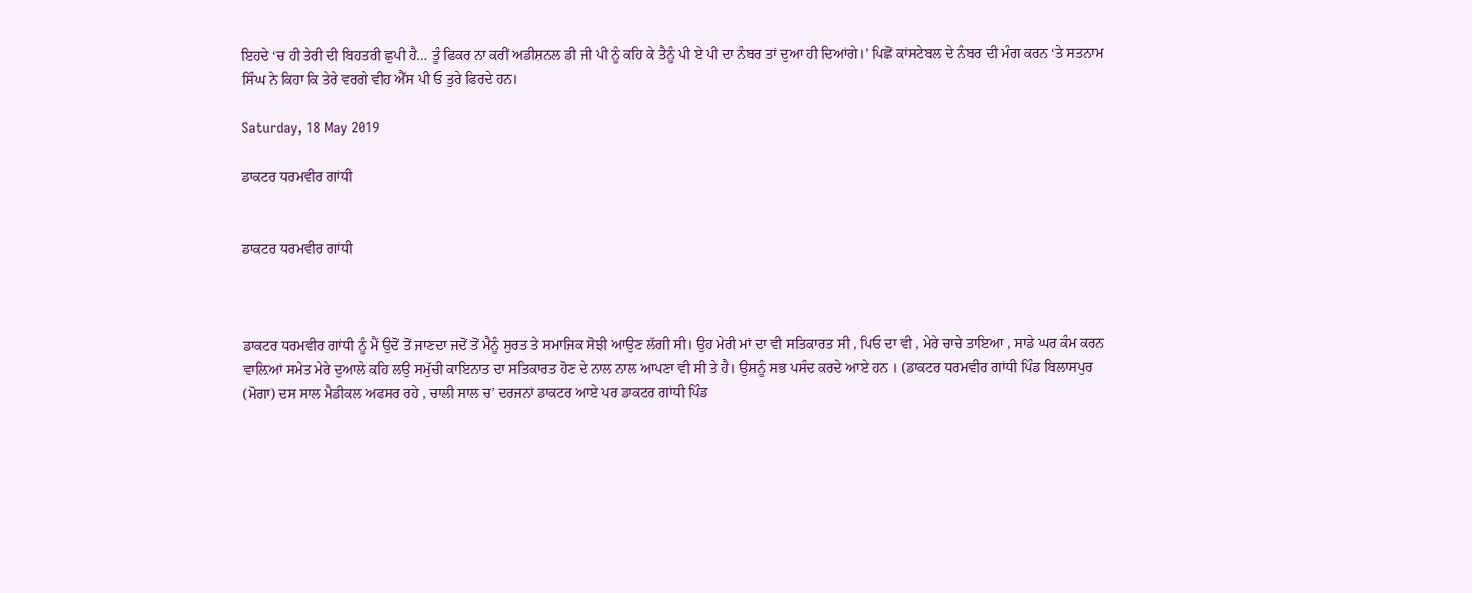ਇਹਦੇ ‘ਚ ਹੀ ਤੇਰੀ ਦੀ ਬਿਹਤਰੀ ਛੁਪੀ ਹੈ… ਤੂੰ ਫਿਕਰ ਨਾ ਕਰੀਂ ਅਡੀਸ਼ਨਲ ਡੀ ਜੀ ਪੀ ਨੂੰ ਕਹਿ ਕੇ ਤੈਨੂੰ ਪੀ ਏ ਪੀ ਦਾ ਨੰਬਰ ਤਾਂ ਦੁਆ ਹੀ ਦਿਆਂਗੇ।’ ਪਿਛੋਂ ਕਾਂਸਟੇਬਲ ਦੇ ਨੰਬਰ ਦੀ ਮੰਗ ਕਰਨ ‘ਤੇ ਸਤਨਾਮ ਸਿੰਘ ਨੇ ਕਿਹਾ ਕਿ ਤੇਰੇ ਵਰਗੇ ਵੀਹ ਐੱਸ ਪੀ ਓ ਤੁਰੇ ਫਿਰਦੇ ਹਨ।

Saturday, 18 May 2019

ਡਾਕਟਰ ਧਰਮਵੀਰ ਗਾਂਧੀ


ਡਾਕਟਰ ਧਰਮਵੀਰ ਗਾਂਧੀ



ਡਾਕਟਰ ਧਰਮਵੀਰ ਗਾਂਧੀ ਨੂੰ ਮੈਂ ਉਦੋਂ ਤੋਂ ਜਾਣਦਾ ਜਦੋਂ ਤੋਂ ਮੈਨੂੰ ਸੁਰਤ ਤੇ ਸਮਾਜਿਕ ਸੋਝੀ ਆਉਣ ਲੱਗੀ ਸੀ। ਉਹ ਮੇਰੀ ਮਾਂ ਦਾ ਵੀ ਸਤਿਕਾਰਤ ਸੀ , ਪਿਓ ਦਾ ਵੀ , ਮੇਰੇ ਚਾਚੇ ਤਾਇਆ , ਸਾਡੇ ਘਰ ਕੰਮ ਕਰਨ ਵਾਲ਼ਿਆਂ ਸਮੇਤ ਮੇਰੇ ਦੁਆਲੇ ਕਹਿ ਲਉ ਸਮੁੱਚੀ ਕਾਇਨਾਤ ਦਾ ਸਤਿਕਾਰਤ ਹੋਣ ਦੇ ਨਾਲ ਨਾਲ ਆਪਣਾ ਵੀ ਸੀ ਤੇ ਹੈ। ਉਸਨੂੰ ਸਭ ਪਸੰਦ ਕਰਦੇ ਆਏ ਹਨ । (ਡਾਕਟਰ ਧਰਮਵੀਰ ਗਾਂਧੀ ਪਿੰਡ ਬਿਲਾਸਪੁਰ (ਮੋਗਾ) ਦਸ ਸਾਲ ਮੈਡੀਕਲ ਅਫਸਰ ਰਹੇ , ਚਾਲੀ ਸਾਲ ਚ’ ਦਰਜਨਾਂ ਡਾਕਟਰ ਆਏ ਪਰ ਡਾਕਟਰ ਗਾਂਧੀ ਪਿੰਡ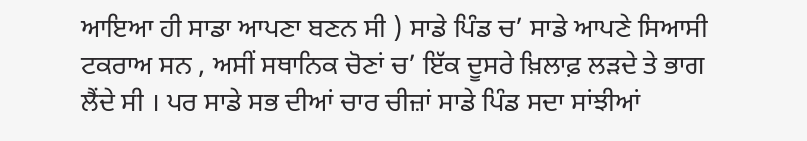ਆਇਆ ਹੀ ਸਾਡਾ ਆਪਣਾ ਬਣਨ ਸੀ ) ਸਾਡੇ ਪਿੰਡ ਚ’ ਸਾਡੇ ਆਪਣੇ ਸਿਆਸੀ ਟਕਰਾਅ ਸਨ , ਅਸੀਂ ਸਥਾਨਿਕ ਚੋਣਾਂ ਚ’ ਇੱਕ ਦੂਸਰੇ ਖ਼ਿਲਾਫ਼ ਲੜਦੇ ਤੇ ਭਾਗ ਲੈਂਦੇ ਸੀ । ਪਰ ਸਾਡੇ ਸਭ ਦੀਆਂ ਚਾਰ ਚੀਜ਼ਾਂ ਸਾਡੇ ਪਿੰਡ ਸਦਾ ਸਾਂਝੀਆਂ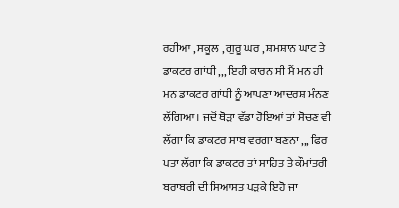ਰਹੀਆ , ਸਕੂਲ , ਗੁਰੂ ਘਰ , ਸ਼ਮਸ਼ਾਨ ਘਾਟ ਤੇ ਡਾਕਟਰ ਗਾਂਧੀ ,,, ਇਹੀ ਕਾਰਨ ਸੀ ਮੈਂ ਮਨ ਹੀ ਮਨ ਡਾਕਟਰ ਗਾਂਧੀ ਨੂੰ ਆਪਣਾ ਆਦਰਸ਼ ਮੰਨਣ ਲੱਗਿਆ । ਜਦੋਂ ਥੋੜਾ ਵੱਡਾ ਹੋਇਆਂ ਤਾਂ ਸੋਚਣ ਵੀ ਲੱਗਾ ਕਿ ਡਾਕਟਰ ਸਾਬ ਵਰਗਾ ਬਣਨਾ ,,, ਫਿਰ ਪਤਾ ਲੱਗਾ ਕਿ ਡਾਕਟਰ ਤਾਂ ਸਾਹਿਤ ਤੇ ਕੌਮਾਂਤਰੀ ਬਰਾਬਰੀ ਦੀ ਸਿਆਸਤ ਪੜਕੇ ਇਹੋ ਜਾ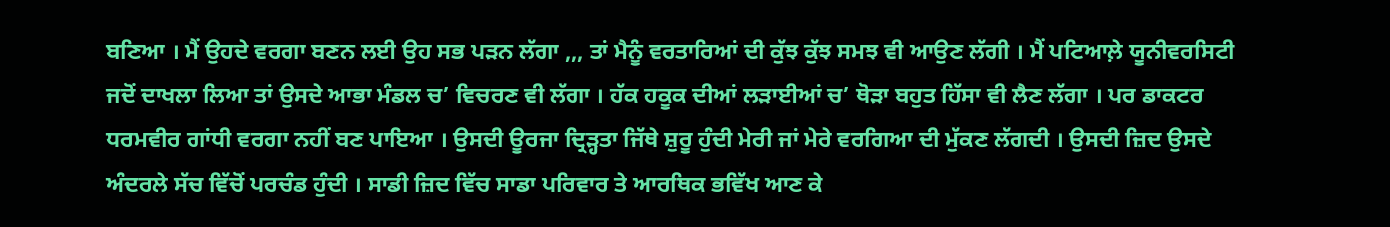ਬਣਿਆ । ਮੈਂ ਉਹਦੇ ਵਰਗਾ ਬਣਨ ਲਈ ਉਹ ਸਭ ਪੜਨ ਲੱਗਾ ,,, ਤਾਂ ਮੈਨੂੰ ਵਰਤਾਰਿਆਂ ਦੀ ਕੁੱਝ ਕੁੱਝ ਸਮਝ ਵੀ ਆਉਣ ਲੱਗੀ । ਮੈਂ ਪਟਿਆਲ਼ੇ ਯੂਨੀਵਰਸਿਟੀ ਜਦੋਂ ਦਾਖਲਾ ਲਿਆ ਤਾਂ ਉਸਦੇ ਆਭਾ ਮੰਡਲ ਚ’ ਵਿਚਰਣ ਵੀ ਲੱਗਾ । ਹੱਕ ਹਕੂਕ ਦੀਆਂ ਲੜਾਈਆਂ ਚ’ ਥੋੜਾ ਬਹੁਤ ਹਿੱਸਾ ਵੀ ਲੈਣ ਲੱਗਾ । ਪਰ ਡਾਕਟਰ ਧਰਮਵੀਰ ਗਾਂਧੀ ਵਰਗਾ ਨਹੀਂ ਬਣ ਪਾਇਆ । ਉਸਦੀ ਊਰਜਾ ਦ੍ਰਿੜ੍ਹਤਾ ਜਿੱਥੇ ਸ਼ੁਰੂ ਹੁੰਦੀ ਮੇਰੀ ਜਾਂ ਮੇਰੇ ਵਰਗਿਆ ਦੀ ਮੁੱਕਣ ਲੱਗਦੀ । ਉਸਦੀ ਜ਼ਿਦ ਉਸਦੇ ਅੰਦਰਲੇ ਸੱਚ ਵਿੱਚੋਂ ਪਰਚੰਡ ਹੁੰਦੀ । ਸਾਡੀ ਜ਼ਿਦ ਵਿੱਚ ਸਾਡਾ ਪਰਿਵਾਰ ਤੇ ਆਰਥਿਕ ਭਵਿੱਖ ਆਣ ਕੇ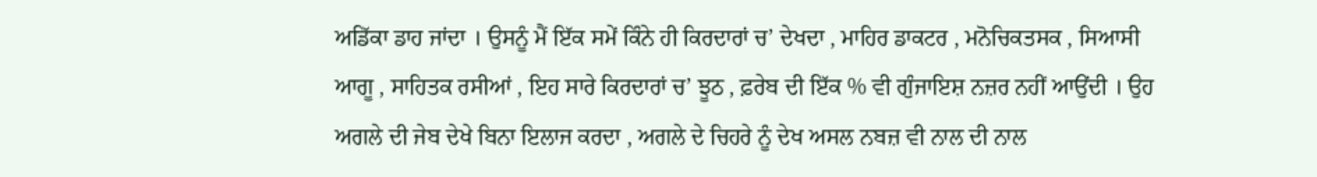ਅਡਿੱਕਾ ਡਾਹ ਜਾਂਦਾ । ਉਸਨੂੰ ਮੈਂ ਇੱਕ ਸਮੇਂ ਕਿੰਨੇ ਹੀ ਕਿਰਦਾਰਾਂ ਚ’ ਦੇਖਦਾ , ਮਾਹਿਰ ਡਾਕਟਰ , ਮਨੋਚਿਕਤਸਕ , ਸਿਆਸੀ ਆਗੂ , ਸਾਹਿਤਕ ਰਸੀਆਂ , ਇਹ ਸਾਰੇ ਕਿਰਦਾਰਾਂ ਚ’ ਝੂਠ , ਫ਼ਰੇਬ ਦੀ ਇੱਕ % ਵੀ ਗੁੰਜਾਇਸ਼ ਨਜ਼ਰ ਨਹੀਂ ਆਉਂਦੀ । ਉਹ ਅਗਲੇ ਦੀ ਜੇਬ ਦੇਖੇ ਬਿਨਾ ਇਲਾਜ ਕਰਦਾ , ਅਗਲੇ ਦੇ ਚਿਹਰੇ ਨੂੰ ਦੇਖ ਅਸਲ ਨਬਜ਼ ਵੀ ਨਾਲ ਦੀ ਨਾਲ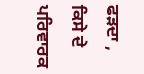ਫੜਦਾ , ਕਿਸੇ ਦੇ ਪਰਿਵਾਰਕ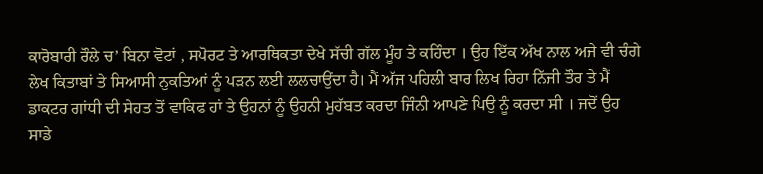ਕਾਰੋਬਾਰੀ ਰੌਲੇ ਚ’ ਬਿਨਾ ਵੋਟਾਂ , ਸਪੋਰਟ ਤੇ ਆਰਥਿਕਤਾ ਦੇਖੇ ਸੱਚੀ ਗੱਲ ਮੂੰਹ ਤੇ ਕਹਿੰਦਾ । ਉਹ ਇੱਕ ਅੱਖ ਨਾਲ ਅਜੇ ਵੀ ਚੰਗੇ ਲੇਖ ਕਿਤਾਬਾਂ ਤੇ ਸਿਆਸੀ ਨੁਕਤਿਆਂ ਨੂੰ ਪੜਨ ਲਈ ਲਲਚਾਉਂਦਾ ਹੈ। ਮੈਂ ਅੱਜ ਪਹਿਲੀ ਬਾਰ ਲਿਖ ਰਿਹਾ ਨਿੱਜੀ ਤੌਰ ਤੇ ਮੈਂ ਡਾਕਟਰ ਗਾਂਧੀ ਦੀ ਸੇਹਤ ਤੋਂ ਵਾਕਿਫ ਹਾਂ ਤੇ ਉਹਨਾਂ ਨੂੰ ਉਹਨੀ ਮੁਹੱਬਤ ਕਰਦਾ ਜਿੰਨੀ ਆਪਣੇ ਪਿਉ ਨੂੰ ਕਰਦਾ ਸੀ । ਜਦੋਂ ਉਹ ਸਾਡੇ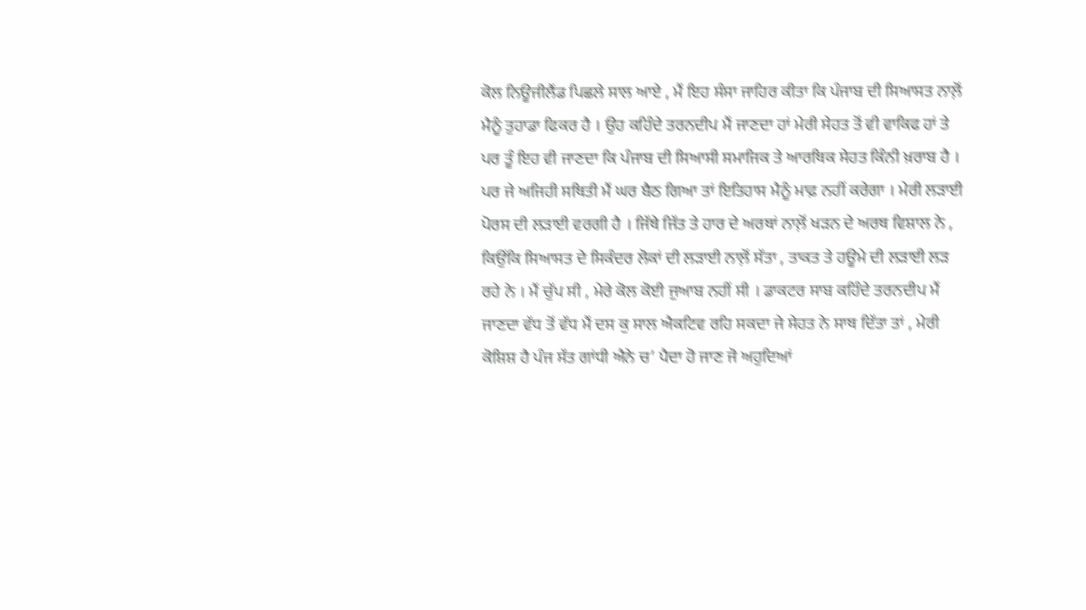ਕੋਲ ਨਿਊਜੀਲੈਂਡ ਪਿਛਲੇ ਸਾਲ ਆਏ , ਮੈਂ ਇਹ ਸੰਸਾ ਜਾਹਿਰ ਕੀਤਾ ਕਿ ਪੰਜਾਬ ਦੀ ਸਿਆਸਤ ਨਾਲ਼ੋਂ ਮੈਨੂੰ ਤੁਹਾਡਾ ਫਿਕਰ ਹੈ । ਉਹ ਕਹਿੰਦੇ ਤਰਨਦੀਪ ਮੈਂ ਜਾਣਦਾ ਹਾਂ ਮੇਰੀ ਸੇਹਤ ਤੋਂ ਵੀ ਵਾਕਿਫ ਹਾਂ ਤੇ ਪਰ ਤੂੰ ਇਹ ਵੀ ਜਾਣਦਾ ਕਿ ਪੰਜਾਬ ਦੀ ਸਿਆਸੀ ਸਮਾਜਿਕ ਤੇ ਆਰਥਿਕ ਸੇਹਤ ਕਿੰਨੀ ਖ਼ਰਾਬ ਹੈ । ਪਰ ਜੇ ਅਜਿਹੀ ਸਥਿਤੀ ਮੈਂ ਘਰ ਬੈਠ ਗਿਆ ਤਾਂ ਇਤਿਹਾਸ ਮੈਨੂੰ ਮਾਫ਼ ਨਹੀਂ ਕਰੇਗਾ । ਮੇਰੀ ਲੜਾਈ ਪੋਰਸ ਦੀ ਲੜਾਈ ਵਰਗੀ ਹੈ । ਜਿੱਥੇ ਜਿੱਤ ਤੇ ਹਾਰ ਦੇ ਅਰਥਾਂ ਨਾਲ਼ੋਂ ਖੜਨ ਦੇ ਅਰਥ ਵਿਸ਼ਾਲ ਨੇ , ਕਿਉਂਕਿ ਸਿਆਸਤ ਦੇ ਸਿਕੰਦਰ ਲੋਕਾਂ ਦੀ ਲੜਾਈ ਨਾਲ਼ੋਂ ਸੱਤਾ , ਤਾਕਤ ਤੇ ਹਊਮੇ ਦੀ ਲੜਾਈ ਲੜ ਰਹੇ ਨੇ । ਮੈਂ ਚੁੱਪ ਸੀ , ਮੇਰੇ ਕੋਲ ਕੋਈ ਜੁਆਬ ਨਹੀਂ ਸੀ । ਡਾਕਟਰ ਸਾਬ ਕਹਿੰਦੇ ਤਰਨਦੀਪ ਮੈਂ ਜਾਣਦਾ ਵੱਧ ਤੋਂ ਵੱਧ ਮੈਂ ਦਸ ਕੁ ਸਾਲ ਐਕਟਿਵ ਰਹਿ ਸਕਦਾ ਜੇ ਸੇਹਤ ਨੇ ਸਾਥ ਦਿੱਤਾ ਤਾਂ , ਮੇਰੀ ਕੋਸ਼ਿਸ਼ ਹੈ ਪੰਜ ਸੱਤ ਗਾਂਧੀ ਐਨੇ ਚ’ ਪੈਦਾ ਹੋ ਜਾਣ ਜੋ ਅਹੁਦਿਆਂ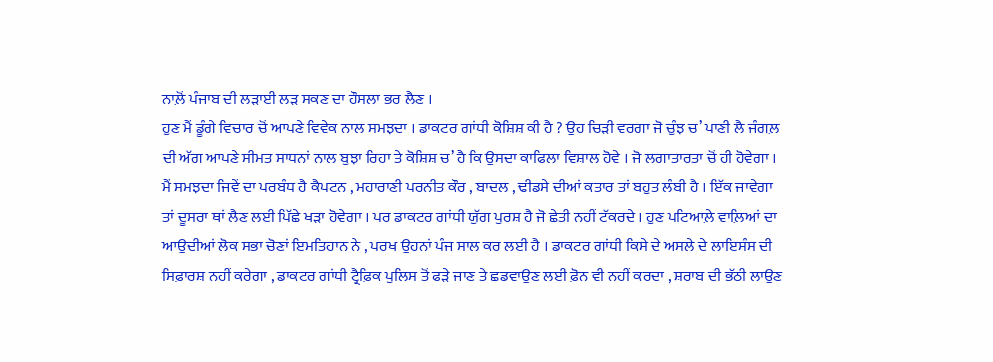ਨਾਲ਼ੋਂ ਪੰਜਾਬ ਦੀ ਲੜਾਈ ਲੜ ਸਕਣ ਦਾ ਹੌਸਲਾ ਭਰ ਲੈਣ ।
ਹੁਣ ਮੈਂ ਡੂੰਗੇ ਵਿਚਾਰ ਚੋਂ ਆਪਣੇ ਵਿਵੇਕ ਨਾਲ ਸਮਝਦਾ । ਡਾਕਟਰ ਗਾਂਧੀ ਕੋਸ਼ਿਸ਼ ਕੀ ਹੈ ? ਉਹ ਚਿੜੀ ਵਰਗਾ ਜੋ ਚੁੰਝ ਚ’ ਪਾਣੀ ਲੈ ਜੰਗਲ਼ ਦੀ ਅੱਗ ਆਪਣੇ ਸੀਮਤ ਸਾਧਨਾਂ ਨਾਲ ਬੁਝਾ ਰਿਹਾ ਤੇ ਕੋਸ਼ਿਸ਼ ਚ’ ਹੈ ਕਿ ਉਸਦਾ ਕਾਫਿਲਾ ਵਿਸ਼ਾਲ ਹੋਵੇ । ਜੋ ਲਗਾਤਾਰਤਾ ਚੋਂ ਹੀ ਹੋਵੇਗਾ । ਮੈਂ ਸਮਝਦਾ ਜਿਵੇਂ ਦਾ ਪਰਬੰਧ ਹੈ ਕੈਪਟਨ , ਮਹਾਰਾਣੀ ਪਰਨੀਤ ਕੌਰ , ਬਾਦਲ , ਢੀਡਸੇ ਦੀਆਂ ਕਤਾਰ ਤਾਂ ਬਹੁਤ ਲੰਬੀ ਹੈ । ਇੱਕ ਜਾਵੇਗਾ ਤਾਂ ਦੂਸਰਾ ਥਾਂ ਲੈਣ ਲਈ ਪਿੱਛੇ ਖੜਾ ਹੋਵੇਗਾ । ਪਰ ਡਾਕਟਰ ਗਾਂਧੀ ਯੁੱਗ ਪੁਰਸ਼ ਹੈ ਜੋ ਛੇਤੀ ਨਹੀਂ ਟੱਕਰਦੇ । ਹੁਣ ਪਟਿਆਲ਼ੇ ਵਾਲ਼ਿਆਂ ਦਾ ਆਉਦੀਆਂ ਲੋਕ ਸਭਾ ਚੋਣਾਂ ਇਮਤਿਹਾਨ ਨੇ , ਪਰਖ ਉਹਨਾਂ ਪੰਜ ਸਾਲ ਕਰ ਲਈ ਹੈ । ਡਾਕਟਰ ਗਾਂਧੀ ਕਿਸੇ ਦੇ ਅਸਲੇ ਦੇ ਲਾਇਸੰਸ ਦੀ ਸਿਫ਼ਾਰਸ਼ ਨਹੀਂ ਕਰੇਗਾ , ਡਾਕਟਰ ਗਾਂਧੀ ਟ੍ਰੈਫ਼ਿਕ ਪੁਲਿਸ ਤੋਂ ਫੜੇ ਜਾਣ ਤੇ ਛਡਵਾਉਣ ਲਈ ਫ਼ੋਨ ਵੀ ਨਹੀਂ ਕਰਦਾ , ਸ਼ਰਾਬ ਦੀ ਭੱਠੀ ਲਾਉਣ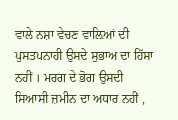ਵਾਲੇ ਨਸ਼ਾ ਵੇਚਣ ਵਾਲ਼ਿਆਂ ਦੀ ਪੁਸਤਪਨਾਹੀ ਉਸਦੇ ਸੁਭਾਅ ਦਾ ਹਿੱਸਾ ਨਹੀਂ । ਮਰਗ ਦੇ ਭੋਗ ਉਸਦੀ ਸਿਆਸੀ ਜ਼ਮੀਨ ਦਾ ਅਧਾਰ ਨਹੀਂ ,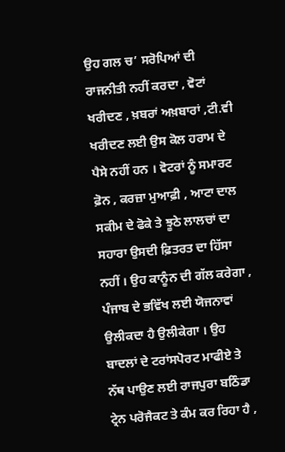ਉਹ ਗਲ ਚ’ ਸਰੋਪਿਆਂ ਦੀ ਰਾਜਨੀਤੀ ਨਹੀਂ ਕਰਦਾ , ਵੋਟਾਂ ਖਰੀਦਣ , ਖ਼ਬਰਾਂ ਅਖ਼ਬਾਰਾਂ ,ਟੀ.ਵੀ ਖਰੀਦਣ ਲਈ ਉਸ ਕੋਲ ਹਰਾਮ ਦੇ ਪੈਸੇ ਨਹੀਂ ਹਨ । ਵੋਟਰਾਂ ਨੂੰ ਸਮਾਰਟ ਫ਼ੋਨ , ਕਰਜ਼ਾ ਮੁਆਫ਼ੀ , ਆਟਾ ਦਾਲ ਸਕੀਮ ਦੇ ਫੋਕੇ ਤੇ ਝੂਠੇ ਲਾਲਚਾਂ ਦਾ ਸਹਾਰਾ ਉਸਦੀ ਫ਼ਿਤਰਤ ਦਾ ਹਿੱਸਾ ਨਹੀਂ । ਉਹ ਕਾਨੂੰਨ ਦੀ ਗੱਲ ਕਰੇਗਾ , ਪੰਜਾਬ ਦੇ ਭਵਿੱਖ ਲਈ ਯੋਜਨਾਵਾਂ ਉਲੀਕਦਾ ਹੈ ਉਲੀਕੇਗਾ । ਉਹ ਬਾਦਲਾਂ ਦੇ ਟਰਾਂਸਪੋਰਟ ਮਾਫੀਏ ਤੇ ਨੱਥ ਪਾਉਣ ਲਈ ਰਾਜਪੁਰਾ ਬਠਿੰਡਾ ਟ੍ਰੇਨ ਪਰੋਜੈਕਟ ਤੇ ਕੰਮ ਕਰ ਰਿਹਾ ਹੈ ,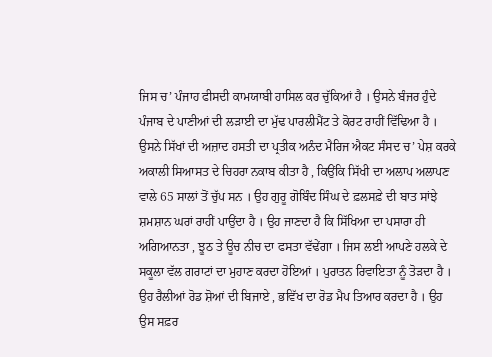ਜਿਸ ਚ’ ਪੰਜਾਹ ਫੀਸਦੀ ਕਾਮਯਾਬੀ ਹਾਸਿਲ ਕਰ ਚੁੱਕਿਆਂ ਹੈ । ਉਸਨੇ ਬੰਜਰ ਹੁੰਦੇ ਪੰਜਾਬ ਦੇ ਪਾਣੀਆਂ ਦੀ ਲੜਾਈ ਦਾ ਮੁੱਢ ਪਾਰਲੀਮੈਂਟ ਤੇ ਕੋਰਟ ਰਾਹੀਂ ਵਿੱਢਿਆ ਹੈ । ਉਸਨੇ ਸਿੱਖਾਂ ਦੀ ਅਜ਼ਾਦ ਹਸਤੀ ਦਾ ਪ੍ਰਤੀਕ ਅਨੰਦ ਮੈਰਿਜ ਐਕਟ ਸੰਸਦ ਚ’ ਪੇਸ਼ ਕਰਕੇ ਅਕਾਲੀ ਸਿਆਸਤ ਦੇ ਚਿਹਰਾ ਨਕਾਬ ਕੀਤਾ ਹੈ , ਕਿਉਂਕਿ ਸਿੱਖੀ ਦਾ ਅਲਾਪ ਅਲਾਪਣ ਵਾਲੇ 65 ਸਾਲਾਂ ਤੋਂ ਚੁੱਪ ਸਨ । ਉਹ ਗੁਰੂ ਗੋਬਿੰਦ ਸਿੰਘ ਦੇ ਫ਼ਲਸਫ਼ੇ ਦੀ ਬਾਤ ਸਾਂਝੇ ਸ਼ਮਸ਼ਾਨ ਘਰਾਂ ਰਾਹੀਂ ਪਾਉਂਦਾ ਹੈ । ਉਹ ਜਾਣਦਾ ਹੈ ਕਿ ਸਿੱਖਿਆ ਦਾ ਪਸਾਰਾ ਹੀ ਅਗਿਆਨਤਾ , ਝੂਠ ਤੇ ਊਚ ਨੀਚ ਦਾ ਫਸਤਾ ਵੱਢੇਂਗਾ । ਜਿਸ ਲਈ ਆਪਣੇ ਹਲਕੇ ਦੇ ਸਕੂਲਾ ਵੱਲ ਗਰਾਟਾਂ ਦਾ ਮੁਹਾਣ ਕਰਦਾ ਹੋਇਆਂ । ਪੁਰਾਤਨ ਰਿਵਾਇਤਾ ਨੂੰ ਤੋੜਦਾ ਹੈ । ਉਹ ਰੈਲੀਆਂ ਰੋਡ ਸ਼ੋਆਂ ਦੀ ਬਿਜਾਏ , ਭਵਿੱਖ ਦਾ ਰੋਡ ਮੈਪ ਤਿਆਰ ਕਰਦਾ ਹੈ । ਉਹ ਉਸ ਸਫ਼ਰ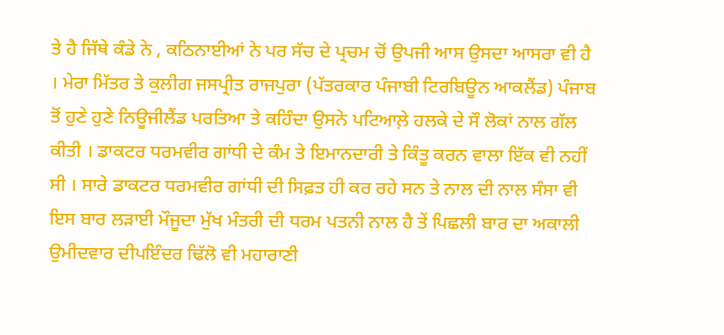ਤੇ ਹੈ ਜਿੱਥੇ ਕੰਡੇ ਨੇ , ਕਠਿਨਾਈਆਂ ਨੇ ਪਰ ਸੱਚ ਦੇ ਪ੍ਰਚਮ ਚੋਂ ਉਪਜੀ ਆਸ ਉਸਦਾ ਆਸਰਾ ਵੀ ਹੈ । ਮੇਰਾ ਮਿੱਤਰ ਤੇ ਕੁਲੀਗ ਜਸਪ੍ਰੀਤ ਰਾਜਪੁਰਾ (ਪੱਤਰਕਾਰ ਪੰਜਾਬੀ ਟਿਰਬਿਊਨ ਆਕਲੈਂਡ) ਪੰਜਾਬ ਤੋਂ ਹੁਣੇ ਹੁਣੇ ਨਿਊਜੀਲੈਂਡ ਪਰਤਿਆ ਤੇ ਕਹਿੰਦਾ ਉਸਨੇ ਪਟਿਆਲ਼ੇ ਹਲਕੇ ਦੇ ਸੌ ਲੋਕਾਂ ਨਾਲ ਗੱਲ ਕੀਤੀ । ਡਾਕਟਰ ਧਰਮਵੀਰ ਗਾਂਧੀ ਦੇ ਕੰਮ ਤੇ ਇਮਾਨਦਾਰੀ ਤੇ ਕਿੰਤੂ ਕਰਨ ਵਾਲਾ ਇੱਕ ਵੀ ਨਹੀਂ ਸੀ । ਸਾਰੇ ਡਾਕਟਰ ਧਰਮਵੀਰ ਗਾਂਧੀ ਦੀ ਸਿਫ਼ਤ ਹੀ ਕਰ ਰਹੇ ਸਨ ਤੇ ਨਾਲ ਦੀ ਨਾਲ ਸੰਸਾ ਵੀ ਇਸ ਬਾਰ ਲੜਾਈ ਮੌਜੂਦਾ ਮੁੱਖ ਮੰਤਰੀ ਦੀ ਧਰਮ ਪਤਨੀ ਨਾਲ ਹੈ ਤੇਂ ਪਿਛਲੀ ਬਾਰ ਦਾ ਅਕਾਲੀ ਉਮੀਦਵਾਰ ਦੀਪਇੰਦਰ ਢਿੱਲੋ ਵੀ ਮਹਾਰਾਣੀ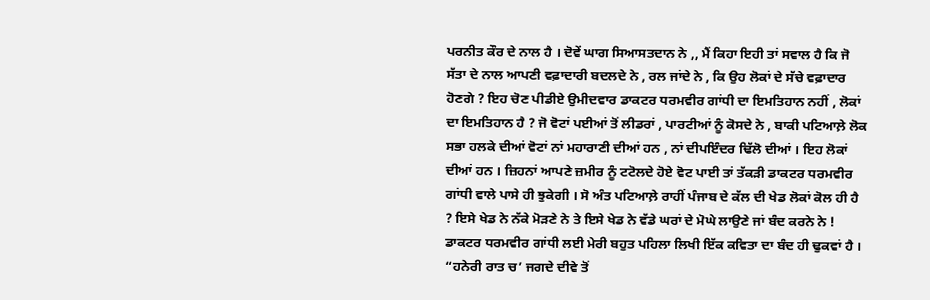ਪਰਨੀਤ ਕੌਰ ਦੇ ਨਾਲ ਹੈ । ਦੋਵੇਂ ਘਾਗ ਸਿਆਸਤਦਾਨ ਨੇ ,, ਮੈਂ ਕਿਹਾ ਇਹੀ ਤਾਂ ਸਵਾਲ ਹੈ ਕਿ ਜੋ ਸੱਤਾ ਦੇ ਨਾਲ ਆਪਣੀ ਵਫ਼ਾਦਾਰੀ ਬਦਲਦੇ ਨੇ , ਰਲ ਜਾਂਦੇ ਨੇ , ਕਿ ਉਹ ਲੋਕਾਂ ਦੇ ਸੱਚੇ ਵਫ਼ਾਦਾਰ ਹੋਣਗੇ ? ਇਹ ਚੋਣ ਪੀਡੀਏ ਉਮੀਦਵਾਰ ਡਾਕਟਰ ਧਰਮਵੀਰ ਗਾਂਧੀ ਦਾ ਇਮਤਿਹਾਨ ਨਹੀਂ , ਲੋਕਾਂ ਦਾ ਇਮਤਿਹਾਨ ਹੈ ? ਜੋ ਵੋਟਾਂ ਪਈਆਂ ਤੋਂ ਲੀਡਰਾਂ , ਪਾਰਟੀਆਂ ਨੂੰ ਕੋਸਦੇ ਨੇ , ਬਾਕੀ ਪਟਿਆਲ਼ੇ ਲੋਕ ਸਭਾ ਹਲਕੇ ਦੀਆਂ ਵੋਟਾਂ ਨਾਂ ਮਹਾਰਾਣੀ ਦੀਆਂ ਹਨ , ਨਾਂ ਦੀਪਇੰਦਰ ਢਿੱਲੋ ਦੀਆਂ । ਇਹ ਲੋਕਾਂ ਦੀਆਂ ਹਨ । ਜ਼ਿਹਨਾਂ ਆਪਣੇ ਜ਼ਮੀਰ ਨੂੰ ਟਟੋਲਦੇ ਹੋਏ ਵੋਟ ਪਾਈ ਤਾਂ ਤੱਕੜੀ ਡਾਕਟਰ ਧਰਮਵੀਰ ਗਾਂਧੀ ਵਾਲੇ ਪਾਸੇ ਹੀ ਝੁਕੇਗੀ । ਸੋ ਅੰਤ ਪਟਿਆਲ਼ੇ ਰਾਹੀਂ ਪੰਜਾਬ ਦੇ ਕੱਲ ਦੀ ਖੇਡ ਲੋਕਾਂ ਕੋਲ ਹੀ ਹੈ ? ਇਸੇ ਖੇਡ ਨੇ ਨੱਕੇ ਮੋੜਣੇ ਨੇ ਤੇ ਇਸੇ ਖੇਡ ਨੇ ਵੱਡੇ ਘਰਾਂ ਦੇ ਮੋਘੇ ਲਾਉਣੇ ਜਾਂ ਬੰਦ ਕਰਨੇ ਨੇ !
ਡਾਕਟਰ ਧਰਮਵੀਰ ਗਾਂਧੀ ਲਈ ਮੇਰੀ ਬਹੁਤ ਪਹਿਲਾ ਲਿਖੀ ਇੱਕ ਕਵਿਤਾ ਦਾ ਬੰਦ ਹੀ ਢੁਕਵਾਂ ਹੈ ।
“ਹਨੇਰੀ ਰਾਤ ਚ’ ਜਗਦੇ ਦੀਵੇ ਤੋਂ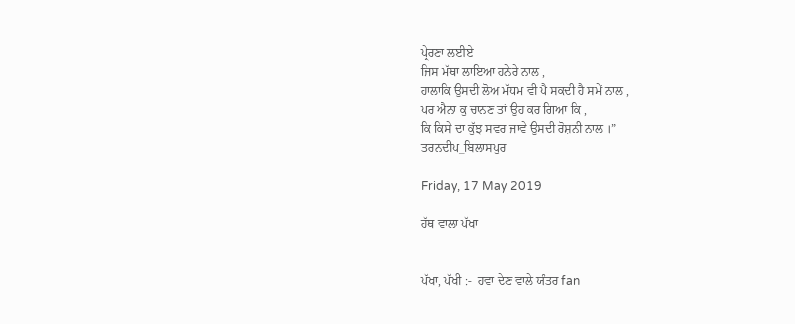ਪ੍ਰੇਰਣਾ ਲਈਏ
ਜਿਸ ਮੱਥਾ ਲਾਇਆ ਹਨੇਰੇ ਨਾਲ ,
ਹਾਲਾਕਿ ਉਸਦੀ ਲੋਅ ਮੱਧਮ ਵੀ ਪੈ ਸਕਦੀ ਹੈ ਸਮੇਂ ਨਾਲ ,
ਪਰ ਐਨਾ ਕੁ ਚਾਨਣ ਤਾਂ ਉਹ ਕਰ ਗਿਆ ਕਿ ,
ਕਿ ਕਿਸੇ ਦਾ ਕੁੱਝ ਸਵਰ ਜਾਵੇ ਉਸਦੀ ਰੋਸ਼ਨੀ ਨਾਲ ।”
ਤਰਨਦੀਪ_ਬਿਲਾਸਪੁਰ

Friday, 17 May 2019

ਹੱਥ ਵਾਲਾ ਪੱਖਾ


ਪੱਖਾ, ਪੱਖੀ :-  ਹਵਾ ਦੇਣ ਵਾਲੇ ਯੰਤਰ fan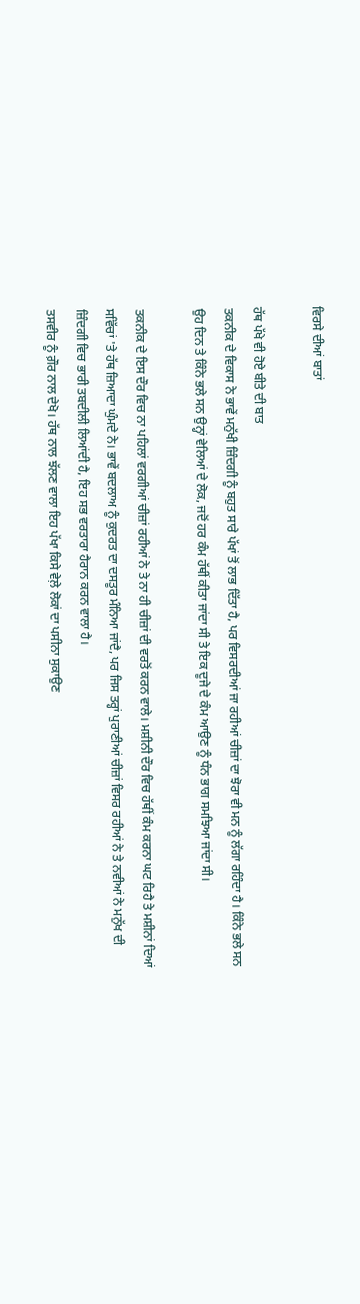ਵਿਰਸੇ ਦੀਆਂ ਬਾਤਾਂ

ਹੱਥ ਪੱਖੇ ਵੀ ਹੋਏ ਬੀਤੇ ਦੀ ਬਾਤ
ਤਕਨੀਕ ਦੇ ਵਿਕਾਸ ਨੇ ਭਾਵੇਂ ਮਨੁੱਖੀ ਜ਼ਿੰਦਗੀ ਨੂੰ ਬਹੁਤ ਸਾਰੇ ਪੱਖਾਂ ਤੋਂ ਲਾਭ ਦਿੱਤਾ ਹੈ, ਪਰ ਵਿਸਰਦੀਆਂ ਜਾ ਰਹੀਆਂ ਚੀਜ਼ਾਂ ਦਾ ਝੋਰਾ ਵੀ ਮਨ ਨੂੰ ਲੱਗਾ ਰਹਿੰਦਾ ਹੈ। ਕਿੰਨੇ ਭਲੇ ਸਨ ਉਹ ਦਿਨ ਤੇ ਕਿੰਨੇ ਭਲੇ ਸਨ ਉਨ੍ਹਾਂ ਵੇਲਿਆਂ ਦੇ ਲੋਕ, ਜਦੋਂ ਹਰ ਕੰਮ ਹੱਥੀਂ ਕੀਤਾ ਜਾਂਦਾ ਸੀ ਤੇ ਇਕ ਦੂਜੇ ਦੇ ਕੰਮ ਆਉਣ ਨੂੰ ਧੰਨ ਭਾਗ ਸਮਝਿਆ ਜਾਂਦਾ ਸੀ।

ਤਕਨੀਕ ਦੇ ਇਸ ਦੌਰ ਵਿਚ ਨਾ ਪਹਿਲਾਂ ਵਰਗੀਆਂ ਚੀਜ਼ਾਂ ਰਹੀਆਂ ਨੇ ਤੇ ਨਾ ਹੀ ਚੀਜ਼ਾਂ ਦੀ ਵਰਤੋਂ ਕਰਨ ਵਾਲੇ। ਮਸ਼ੀਨੀ ਦੌਰ ਵਿਚ ਹੱਥੀਂ ਕੰਮ ਕਰਨਾ ਘਟ ਰਿਹੈ ਤੇ ਮਸ਼ੀਨਾਂ ਦਿਆਂ ਸਵਿੱਚਾਂ 'ਤੇ ਹੱਥ ਜ਼ਿਆਦਾ ਘੁੰਮਦੇ ਨੇ। ਭਾਵੇਂ ਬਦਲਾਅ ਨੂੰ ਕੁਦਰਤ ਦਾ ਦਸਤੂਰ ਮੰਨਿਆ ਜਾਂਦੈ, ਪਰ ਜਿਸ ਤਰ੍ਹਾਂ ਪੁਰਾਣੀਆਂ ਚੀਜ਼ਾਂ ਵਿਸਰ ਰਹੀਆਂ ਨੇ ਤੇ ਨਵੀਆਂ ਨੇ ਮਨੁੱਖ ਦੀ ਜ਼ਿੰਦਗੀ ਵਿਚ ਭਾਰੀ ਤਬਦੀਲੀ ਲਿਆਂਦੀ ਹੈ, ਇਹ ਸਭ ਵਰਤਾਰਾ ਹੈਰਾਨ ਕਰਨ ਵਾਲਾ ਹੈ।
ਤਸਵੀਰ ਨੂੰ ਗ਼ੌਰ ਨਾਲ ਦੇਖੋ। ਹੱਥ ਨਾਲ ਝੱਲਣ ਵਾਲਾ ਇਹ ਪੱਖਾ ਕਿਸੇ ਵੇਲ਼ੇ ਲੋਕਾਂ ਦਾ ਪਸੀਨਾ ਸੁਕਾਉਣ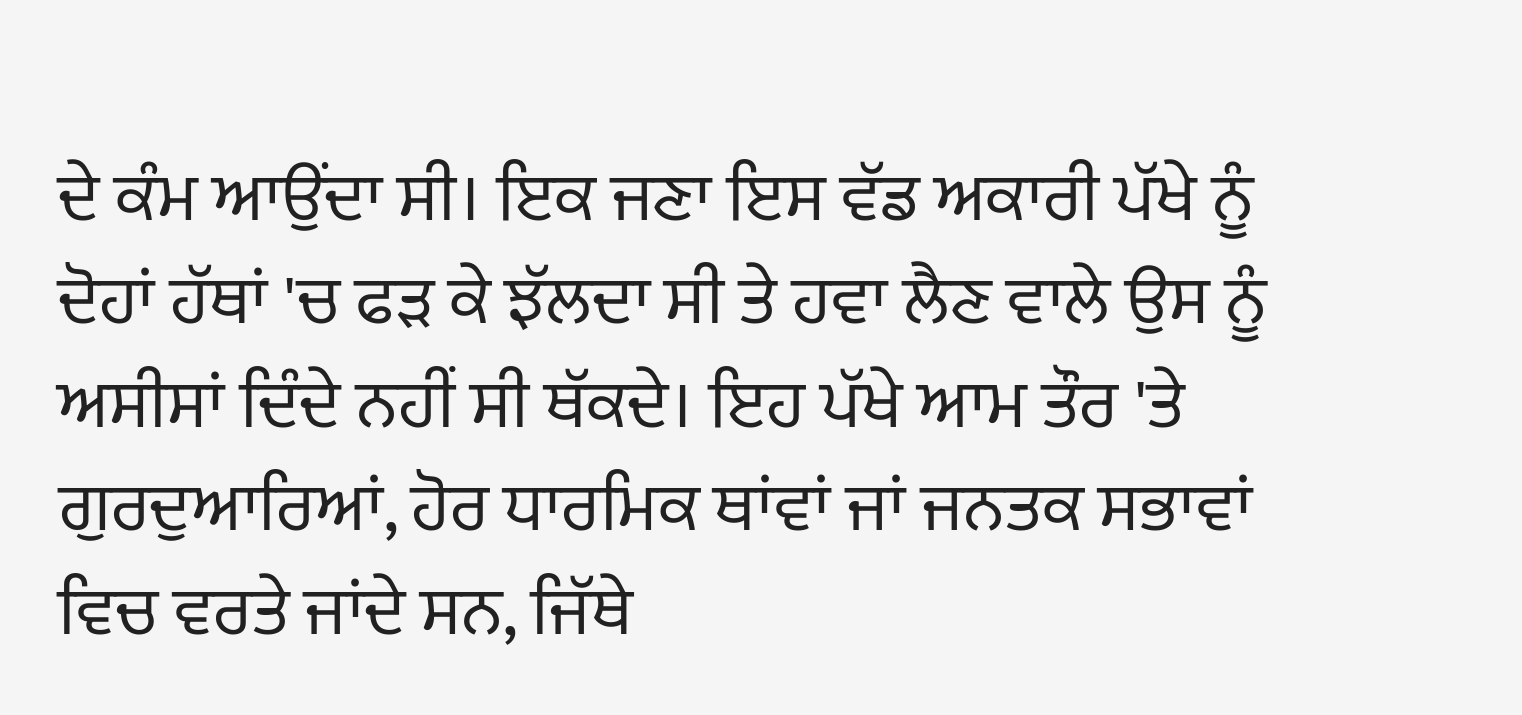ਦੇ ਕੰਮ ਆਉਂਦਾ ਸੀ। ਇਕ ਜਣਾ ਇਸ ਵੱਡ ਅਕਾਰੀ ਪੱਖੇ ਨੂੰ ਦੋਹਾਂ ਹੱਥਾਂ 'ਚ ਫੜ ਕੇ ਝੱਲਦਾ ਸੀ ਤੇ ਹਵਾ ਲੈਣ ਵਾਲੇ ਉਸ ਨੂੰ ਅਸੀਸਾਂ ਦਿੰਦੇ ਨਹੀਂ ਸੀ ਥੱਕਦੇ। ਇਹ ਪੱਖੇ ਆਮ ਤੌਰ 'ਤੇ ਗੁਰਦੁਆਰਿਆਂ, ਹੋਰ ਧਾਰਮਿਕ ਥਾਂਵਾਂ ਜਾਂ ਜਨਤਕ ਸਭਾਵਾਂ ਵਿਚ ਵਰਤੇ ਜਾਂਦੇ ਸਨ, ਜਿੱਥੇ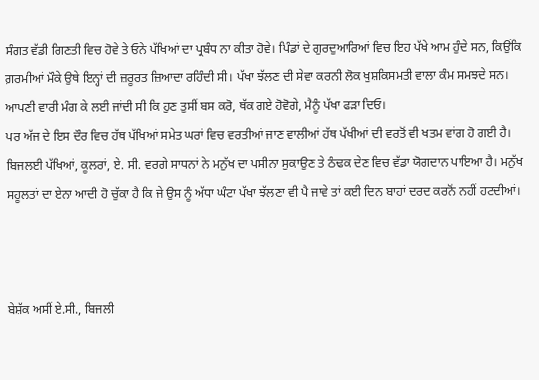ਸੰਗਤ ਵੱਡੀ ਗਿਣਤੀ ਵਿਚ ਹੋਵੇ ਤੇ ਓਨੇ ਪੱਖਿਆਂ ਦਾ ਪ੍ਰਬੰਧ ਨਾ ਕੀਤਾ ਹੋਵੇ। ਪਿੰਡਾਂ ਦੇ ਗੁਰਦੁਆਰਿਆਂ ਵਿਚ ਇਹ ਪੱਖੇ ਆਮ ਹੁੰਦੇ ਸਨ, ਕਿਉਂਕਿ ਗ਼ਰਮੀਆਂ ਮੌਕੇ ਉਥੇ ਇਨ੍ਹਾਂ ਦੀ ਜ਼ਰੂਰਤ ਜ਼ਿਆਦਾ ਰਹਿੰਦੀ ਸੀ। ਪੱਖਾ ਝੱਲਣ ਦੀ ਸੇਵਾ ਕਰਨੀ ਲੋਕ ਖੁਸ਼ਕਿਸਮਤੀ ਵਾਲਾ ਕੰਮ ਸਮਝਦੇ ਸਨ। ਆਪਣੀ ਵਾਰੀ ਮੰਗ ਕੇ ਲਈ ਜਾਂਦੀ ਸੀ ਕਿ ਹੁਣ ਤੁਸੀਂ ਬਸ ਕਰੋ, ਥੱਕ ਗਏ ਹੋਵੋਗੇ, ਮੈਨੂੰ ਪੱਖਾ ਫੜਾ ਦਿਓ।
ਪਰ ਅੱਜ ਦੇ ਇਸ ਦੌਰ ਵਿਚ ਹੱਥ ਪੱਖਿਆਂ ਸਮੇਤ ਘਰਾਂ ਵਿਚ ਵਰਤੀਆਂ ਜਾਣ ਵਾਲੀਆਂ ਹੱਥ ਪੱਖੀਆਂ ਦੀ ਵਰਤੋਂ ਵੀ ਖਤਮ ਵਾਂਗ ਹੋ ਗਈ ਹੈ। ਬਿਜਲਈ ਪੱਖਿਆਂ, ਕੂਲਰਾਂ, ਏ. ਸੀ. ਵਰਗੇ ਸਾਧਨਾਂ ਨੇ ਮਨੁੱਖ ਦਾ ਪਸੀਨਾ ਸੁਕਾਉਣ ਤੇ ਠੰਢਕ ਦੇਣ ਵਿਚ ਵੱਡਾ ਯੋਗਦਾਨ ਪਾਇਆ ਹੈ। ਮਨੁੱਖ ਸਹੂਲਤਾਂ ਦਾ ਏਨਾ ਆਦੀ ਹੋ ਚੁੱਕਾ ਹੈ ਕਿ ਜੇ ਉਸ ਨੂੰ ਅੱਧਾ ਘੰਟਾ ਪੱਖਾ ਝੱਲਣਾ ਵੀ ਪੈ ਜਾਵੇ ਤਾਂ ਕਈ ਦਿਨ ਬਾਹਾਂ ਦਰਦ ਕਰਨੋਂ ਨਹੀਂ ਹਟਦੀਆਂ।



ਬੇਸ਼ੱਕ ਅਸੀਂ ਏ.ਸੀ., ਬਿਜਲੀ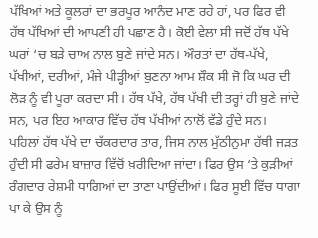ਪੱਖਿਆਂ ਅਤੇ ਕੂਲਰਾਂ ਦਾ ਭਰਪੂਰ ਆਨੰਦ ਮਾਣ ਰਹੇ ਹਾਂ, ਪਰ ਫਿਰ ਵੀ ਹੱਥ ਪੱਖਿਆਂ ਦੀ ਆਪਣੀ ਹੀ ਪਛਾਣ ਹੈ। ਕੋਈ ਵੇਲਾ ਸੀ ਜਦੋਂ ਹੱਥ ਪੱਖੇ ਘਰਾਂ ‘ਚ ਬੜੇ ਚਾਅ ਨਾਲ ਬੁਣੇ ਜਾਂਦੇ ਸਨ। ਔਰਤਾਂ ਦਾ ਹੱਥ-ਪੱਖੇ, ਪੱਖੀਆਂ, ਦਰੀਆਂ, ਮੰਜੇ ਪੀੜ੍ਹੀਆਂ ਬੁਣਨਾ ਆਮ ਸ਼ੌਕ ਸੀ ਜੋ ਕਿ ਘਰ ਦੀ ਲੋੜ ਨੂੰ ਵੀ ਪੂਰਾ ਕਰਦਾ ਸੀ। ਹੱਥ ਪੱਖੇ, ਹੱਥ ਪੱਖੀ ਦੀ ਤਰ੍ਹਾਂ ਹੀ ਬੁਣੇ ਜਾਂਦੇ ਸਨ, ਪਰ ਇਹ ਆਕਾਰ ਵਿੱਚ ਹੱਥ ਪੱਖੀਆਂ ਨਾਲੋਂ ਵੱਡੇ ਹੁੰਦੇ ਸਨ। ਪਹਿਲਾਂ ਹੱਥ ਪੱਖੇ ਦਾ ਚੱਕਰਦਾਰ ਤਾਰ, ਜਿਸ ਨਾਲ ਮੁੱਠੀਨੁਮਾ ਹੱਥੀ ਜੜਤ ਹੁੰਦੀ ਸੀ ਫਰੇਮ ਬਾਜ਼ਾਰ ਵਿੱਚੋਂ ਖ਼ਰੀਦਿਆ ਜਾਂਦਾ। ਫਿਰ ਉਸ ‘ਤੇ ਕੁੜੀਆਂ ਰੰਗਦਾਰ ਰੇਸ਼ਮੀ ਧਾਗਿਆਂ ਦਾ ਤਾਣਾ ਪਾਉਂਦੀਆਂ। ਫਿਰ ਸੂਈ ਵਿੱਚ ਧਾਗਾ ਪਾ ਕੇ ਉਸ ਨੂੰ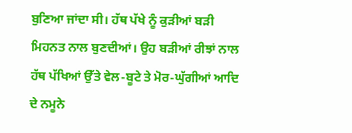ਬੁਣਿਆ ਜਾਂਦਾ ਸੀ। ਹੱਥ ਪੱਖੇ ਨੂੰ ਕੁੜੀਆਂ ਬੜੀ ਮਿਹਨਤ ਨਾਲ ਬੁਣਦੀਆਂ। ਉਹ ਬੜੀਆਂ ਰੀਝਾਂ ਨਾਲ ਹੱਥ ਪੱਖਿਆਂ ਉੱਤੇ ਵੇਲ-ਬੂਟੇ ਤੇ ਮੋਰ-ਘੁੱਗੀਆਂ ਆਦਿ ਦੇ ਨਮੂਨੇ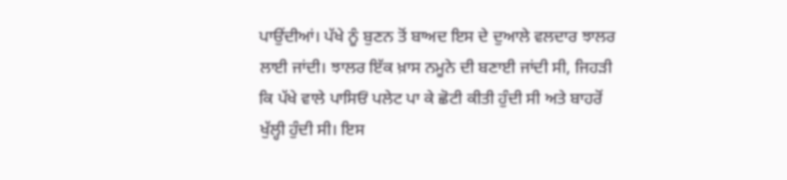ਪਾਉਂਦੀਆਂ। ਪੱਖੇ ਨੂੰ ਬੁਣਨ ਤੋਂ ਬਾਅਦ ਇਸ ਦੇ ਦੁਆਲੇ ਵਲਦਾਰ ਝਾਲਰ ਲਾਈ ਜਾਂਦੀ। ਝਾਲਰ ਇੱਕ ਖ਼ਾਸ ਨਮੂਨੇ ਦੀ ਬਣਾਈ ਜਾਂਦੀ ਸੀ, ਜਿਹੜੀ ਕਿ ਪੱਖੇ ਵਾਲੇ ਪਾਸਿਓਂ ਪਲੇਟ ਪਾ ਕੇ ਛੋਟੀ ਕੀਤੀ ਹੁੰਦੀ ਸੀ ਅਤੇ ਬਾਹਰੋਂ ਖੁੱਲ੍ਹੀ ਹੁੰਦੀ ਸੀ। ਇਸ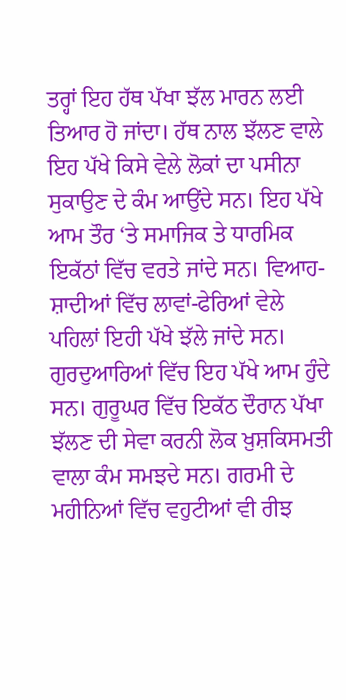ਤਰ੍ਹਾਂ ਇਹ ਹੱਥ ਪੱਖਾ ਝੱਲ ਮਾਰਨ ਲਈ ਤਿਆਰ ਹੋ ਜਾਂਦਾ। ਹੱਥ ਨਾਲ ਝੱਲਣ ਵਾਲੇ ਇਹ ਪੱਖੇ ਕਿਸੇ ਵੇਲੇ ਲੋਕਾਂ ਦਾ ਪਸੀਨਾ ਸੁਕਾਉਣ ਦੇ ਕੰਮ ਆਉਂਦੇ ਸਨ। ਇਹ ਪੱਖੇ ਆਮ ਤੌਰ ‘ਤੇ ਸਮਾਜਿਕ ਤੇ ਧਾਰਮਿਕ ਇਕੱਠਾਂ ਵਿੱਚ ਵਰਤੇ ਜਾਂਦੇ ਸਨ। ਵਿਆਹ-ਸ਼ਾਦੀਆਂ ਵਿੱਚ ਲਾਵਾਂ-ਫੇਰਿਆਂ ਵੇਲੇ ਪਹਿਲਾਂ ਇਹੀ ਪੱਖੇ ਝੱਲੇ ਜਾਂਦੇ ਸਨ। ਗੁਰਦੁਆਰਿਆਂ ਵਿੱਚ ਇਹ ਪੱਖੇ ਆਮ ਹੁੰਦੇ ਸਨ। ਗੁਰੂਘਰ ਵਿੱਚ ਇਕੱਠ ਦੌਰਾਨ ਪੱਖਾ ਝੱਲਣ ਦੀ ਸੇਵਾ ਕਰਨੀ ਲੋਕ ਖ਼ੁਸ਼ਕਿਸਮਤੀ ਵਾਲਾ ਕੰਮ ਸਮਝਦੇ ਸਨ। ਗਰਮੀ ਦੇ ਮਹੀਨਿਆਂ ਵਿੱਚ ਵਹੁਟੀਆਂ ਵੀ ਰੀਝ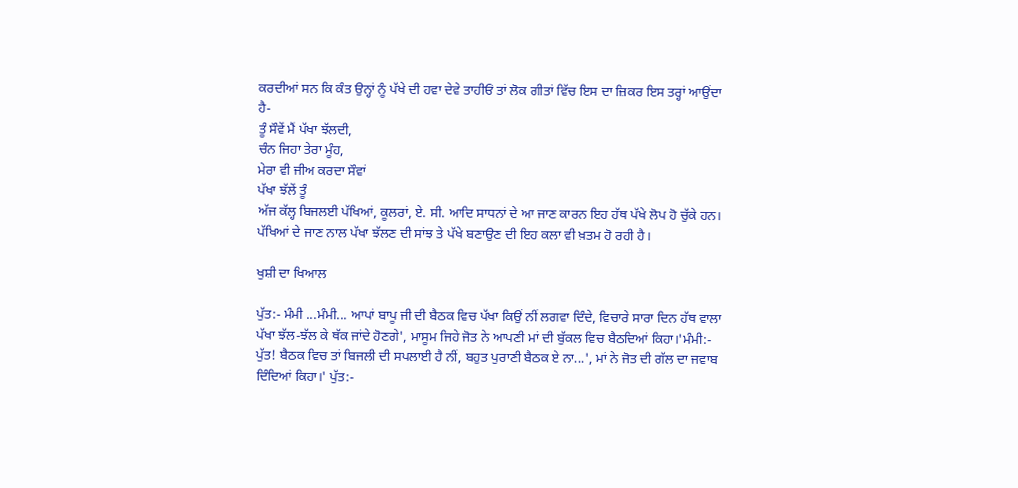ਕਰਦੀਆਂ ਸਨ ਕਿ ਕੰਤ ਉਨ੍ਹਾਂ ਨੂੰ ਪੱਖੇ ਦੀ ਹਵਾ ਦੇਵੇ ਤਾਹੀਓਂ ਤਾਂ ਲੋਕ ਗੀਤਾਂ ਵਿੱਚ ਇਸ ਦਾ ਜ਼ਿਕਰ ਇਸ ਤਰ੍ਹਾਂ ਆਉਂਦਾ ਹੈ-
ਤੂੰ ਸੌਵੇਂ ਮੈਂ ਪੱਖਾ ਝੱਲਦੀ,
ਚੰਨ ਜਿਹਾ ਤੇਰਾ ਮੂੰਹ,
ਮੇਰਾ ਵੀ ਜੀਅ ਕਰਦਾ ਸੌਵਾਂ
ਪੱਖਾ ਝੱਲੇਂ ਤੂੰ
ਅੱਜ ਕੱਲ੍ਹ ਬਿਜਲਈ ਪੱਖਿਆਂ, ਕੂਲਰਾਂ, ਏ. ਸੀ. ਆਦਿ ਸਾਧਨਾਂ ਦੇ ਆ ਜਾਣ ਕਾਰਨ ਇਹ ਹੱਥ ਪੱਖੇ ਲੋਪ ਹੋ ਚੁੱਕੇ ਹਨ। ਪੱਖਿਆਂ ਦੇ ਜਾਣ ਨਾਲ ਪੱਖਾ ਝੱਲਣ ਦੀ ਸਾਂਝ ਤੇ ਪੱਖੇ ਬਣਾਉਣ ਦੀ ਇਹ ਕਲਾ ਵੀ ਖ਼ਤਮ ਹੋ ਰਹੀ ਹੈ।

ਖੁਸ਼ੀ ਦਾ ਖਿਆਲ

ਪੁੱਤ:- ਮੰਮੀ ...ਮੰਮੀ... ਆਪਾਂ ਬਾਪੂ ਜੀ ਦੀ ਬੈਠਕ ਵਿਚ ਪੱਖਾ ਕਿਉਂ ਨੀਂ ਲਗਵਾ ਦਿੰਦੇ, ਵਿਚਾਰੇ ਸਾਰਾ ਦਿਨ ਹੱਥ ਵਾਲਾ ਪੱਖਾ ਝੱਲ-ਝੱਲ ਕੇ ਥੱਕ ਜਾਂਦੇ ਹੋਣਗੇ', ਮਾਸੂਮ ਜਿਹੇ ਜੋਤ ਨੇ ਆਪਣੀ ਮਾਂ ਦੀ ਬੁੱਕਲ ਵਿਚ ਬੈਠਦਿਆਂ ਕਿਹਾ।'ਮੰਮੀ:- ਪੁੱਤ! ਬੈਠਕ ਵਿਚ ਤਾਂ ਬਿਜਲੀ ਦੀ ਸਪਲਾਈ ਹੈ ਨੀਂ, ਬਹੁਤ ਪੁਰਾਣੀ ਬੈਠਕ ਏ ਨਾ...', ਮਾਂ ਨੇ ਜੋਤ ਦੀ ਗੱਲ ਦਾ ਜਵਾਬ ਦਿੰਦਿਆਂ ਕਿਹਾ।' ਪੁੱਤ:-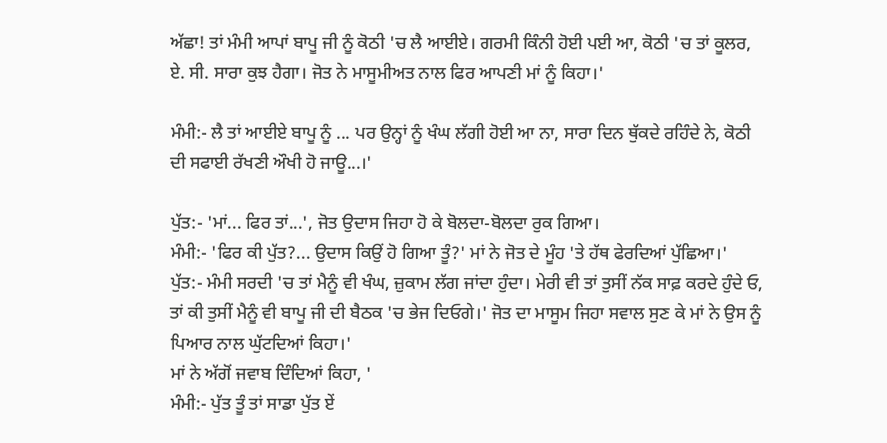ਅੱਛਾ! ਤਾਂ ਮੰਮੀ ਆਪਾਂ ਬਾਪੂ ਜੀ ਨੂੰ ਕੋਠੀ 'ਚ ਲੈ ਆਈਏ। ਗਰਮੀ ਕਿੰਨੀ ਹੋਈ ਪਈ ਆ, ਕੋਠੀ 'ਚ ਤਾਂ ਕੂਲਰ, ਏ. ਸੀ. ਸਾਰਾ ਕੁਝ ਹੈਗਾ। ਜੋਤ ਨੇ ਮਾਸੂਮੀਅਤ ਨਾਲ ਫਿਰ ਆਪਣੀ ਮਾਂ ਨੂੰ ਕਿਹਾ।'

ਮੰਮੀ:- ਲੈ ਤਾਂ ਆਈਏ ਬਾਪੂ ਨੂੰ ... ਪਰ ਉਨ੍ਹਾਂ ਨੂੰ ਖੰਘ ਲੱਗੀ ਹੋਈ ਆ ਨਾ, ਸਾਰਾ ਦਿਨ ਥੁੱਕਦੇ ਰਹਿੰਦੇ ਨੇ, ਕੋਠੀ ਦੀ ਸਫਾਈ ਰੱਖਣੀ ਔਖੀ ਹੋ ਜਾਊ...।'

ਪੁੱਤ:- 'ਮਾਂ... ਫਿਰ ਤਾਂ...', ਜੋਤ ਉਦਾਸ ਜਿਹਾ ਹੋ ਕੇ ਬੋਲਦਾ-ਬੋਲਦਾ ਰੁਕ ਗਿਆ।
ਮੰਮੀ:- 'ਫਿਰ ਕੀ ਪੁੱਤ?... ਉਦਾਸ ਕਿਉਂ ਹੋ ਗਿਆ ਤੂੰ?' ਮਾਂ ਨੇ ਜੋਤ ਦੇ ਮੂੰਹ 'ਤੇ ਹੱਥ ਫੇਰਦਿਆਂ ਪੁੱਛਿਆ।'
ਪੁੱਤ:- ਮੰਮੀ ਸਰਦੀ 'ਚ ਤਾਂ ਮੈਨੂੰ ਵੀ ਖੰਘ, ਜ਼ੁਕਾਮ ਲੱਗ ਜਾਂਦਾ ਹੁੰਦਾ। ਮੇਰੀ ਵੀ ਤਾਂ ਤੁਸੀਂ ਨੱਕ ਸਾਫ਼ ਕਰਦੇ ਹੁੰਦੇ ਓ, ਤਾਂ ਕੀ ਤੁਸੀਂ ਮੈਨੂੰ ਵੀ ਬਾਪੂ ਜੀ ਦੀ ਬੈਠਕ 'ਚ ਭੇਜ ਦਿਓਗੇ।' ਜੋਤ ਦਾ ਮਾਸੂਮ ਜਿਹਾ ਸਵਾਲ ਸੁਣ ਕੇ ਮਾਂ ਨੇ ਉਸ ਨੂੰ ਪਿਆਰ ਨਾਲ ਘੁੱਟਦਿਆਂ ਕਿਹਾ।'
ਮਾਂ ਨੇ ਅੱਗੋਂ ਜਵਾਬ ਦਿੰਦਿਆਂ ਕਿਹਾ, '
ਮੰਮੀ:- ਪੁੱਤ ਤੂੰ ਤਾਂ ਸਾਡਾ ਪੁੱਤ ਏਂ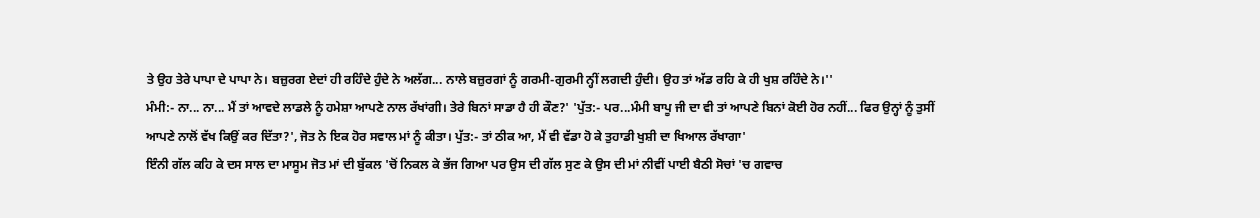ਤੇ ਉਹ ਤੇਰੇ ਪਾਪਾ ਦੇ ਪਾਪਾ ਨੇ। ਬਜ਼ੁਰਗ ਏਦਾਂ ਹੀ ਰਹਿੰਦੇ ਹੁੰਦੇ ਨੇ ਅਲੱਗ... ਨਾਲੇ ਬਜ਼ੁਰਗਾਂ ਨੂੰ ਗਰਮੀ-ਗੁਰਮੀ ਨ੍ਹੀਂ ਲਗਦੀ ਹੁੰਦੀ। ਉਹ ਤਾਂ ਅੱਡ ਰਹਿ ਕੇ ਹੀ ਖੁਸ਼ ਰਹਿੰਦੇ ਨੇ।''
ਮੰਮੀ:- ਨਾ... ਨਾ... ਮੈਂ ਤਾਂ ਆਵਦੇ ਲਾਡਲੇ ਨੂੰ ਹਮੇਸ਼ਾ ਆਪਣੇ ਨਾਲ ਰੱਖਾਂਗੀ। ਤੇਰੇ ਬਿਨਾਂ ਸਾਡਾ ਹੈ ਹੀ ਕੌਣ?' 'ਪੁੱਤ:- ਪਰ...ਮੰਮੀ ਬਾਪੂ ਜੀ ਦਾ ਵੀ ਤਾਂ ਆਪਣੇ ਬਿਨਾਂ ਕੋਈ ਹੋਰ ਨਹੀਂ... ਫਿਰ ਉਨ੍ਹਾਂ ਨੂੰ ਤੁਸੀਂ ਆਪਣੇ ਨਾਲੋਂ ਵੱਖ ਕਿਉਂ ਕਰ ਦਿੱਤਾ?', ਜੋਤ ਨੇ ਇਕ ਹੋਰ ਸਵਾਲ ਮਾਂ ਨੂੰ ਕੀਤਾ। ਪੁੱਤ:- ਤਾਂ ਠੀਕ ਆ, ਮੈਂ ਵੀ ਵੱਡਾ ਹੋ ਕੇ ਤੁਹਾਡੀ ਖੁਸ਼ੀ ਦਾ ਖਿਆਲ ਰੱਖਾਗਾ'
ਇੰਨੀ ਗੱਲ ਕਹਿ ਕੇ ਦਸ ਸਾਲ ਦਾ ਮਾਸੂਮ ਜੋਤ ਮਾਂ ਦੀ ਬੁੱਕਲ 'ਚੋਂ ਨਿਕਲ ਕੇ ਭੱਜ ਗਿਆ ਪਰ ਉਸ ਦੀ ਗੱਲ ਸੁਣ ਕੇ ਉਸ ਦੀ ਮਾਂ ਨੀਵੀਂ ਪਾਈ ਬੈਠੀ ਸੋਚਾਂ 'ਚ ਗਵਾਚ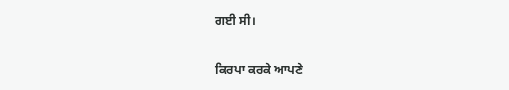ਗਈ ਸੀ।

ਕਿਰਪਾ ਕਰਕੇ ਆਪਣੇ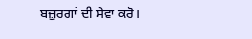ਬਜ਼ੁਰਗਾਂ ਦੀ ਸੇਵਾ ਕਰੋ।